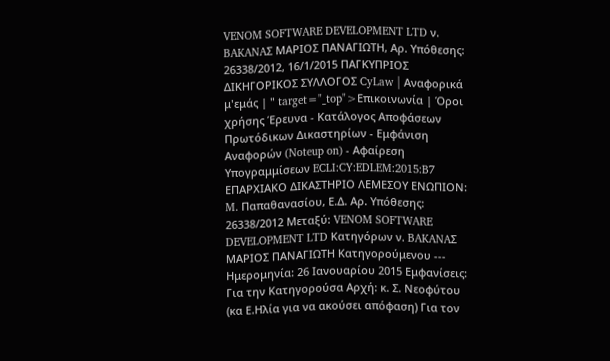VENOM SOFTWARE DEVELOPMENT LTD ν. BAKANAΣ ΜΑΡΙΟΣ ΠΑΝΑΓΙΩΤΗ, Αρ. Υπόθεσης: 26338/2012, 16/1/2015 ΠΑΓΚΥΠΡΙΟΣ ΔΙΚΗΓΟΡΙΚΟΣ ΣΥΛΛΟΓΟΣ CyLaw | Αναφορικά μ'εμάς | " target="_top">Επικοινωνία | Όροι χρήσης Έρευνα - Κατάλογος Αποφάσεων Πρωτόδικων Δικαστηρίων - Εμφάνιση Αναφορών (Noteup on) - Αφαίρεση Υπογραμμίσεων ECLI:CY:EDLEM:2015:B7 ΕΠΑΡΧΙΑΚΟ ΔΙΚΑΣΤΗΡΙΟ ΛΕΜΕΣΟΥ ΕΝΩΠΙΟΝ: M. Παπαθανασίου, Ε.Δ. Αρ. Υπόθεσης: 26338/2012 Μεταξύ: VENOM SOFTWARE DEVELOPMENT LTD Κατηγόρων ν. BAKANAΣ ΜΑΡΙΟΣ ΠΑΝΑΓΙΩΤΗ Κατηγορούμενου --- Ημερομηνία: 26 Ιανουαρίου 2015 Εμφανίσεις: Για την Κατηγορούσα Αρχή: κ. Σ. Νεοφύτου (κα Ε.Ηλία για να ακούσει απόφαση) Για τον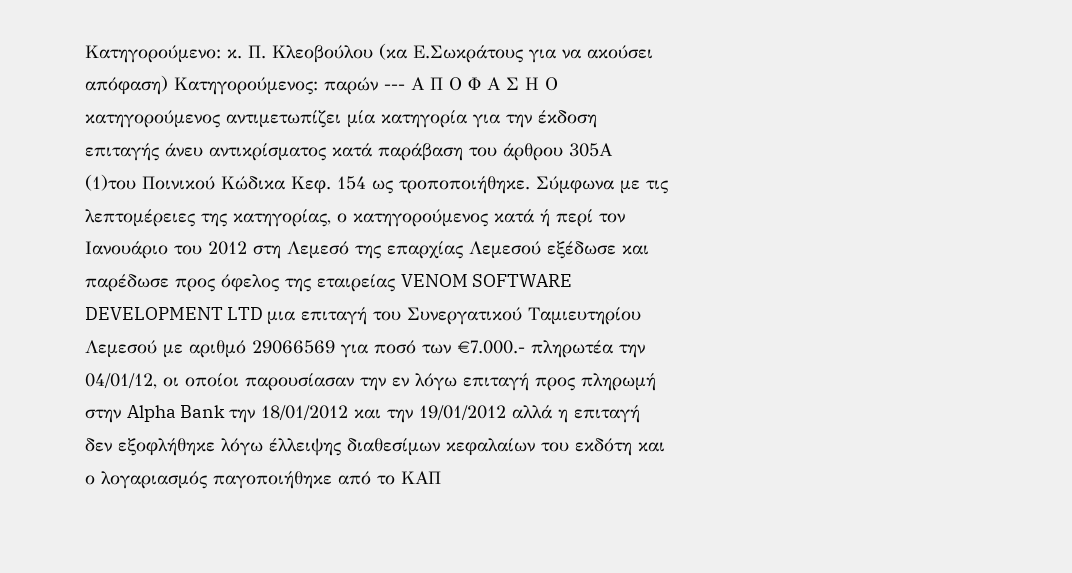Κατηγορούμενο: κ. Π. Κλεοβούλου (κα Ε.Σωκράτους για να ακούσει απόφαση) Κατηγορούμενος: παρών --- Α Π Ο Φ Α Σ Η Ο κατηγορούμενος αντιμετωπίζει μία κατηγορία για την έκδοση επιταγής άνευ αντικρίσματος κατά παράβαση του άρθρου 305Α
(1)του Ποινικού Κώδικα Κεφ. 154 ως τροποποιήθηκε. Σύμφωνα με τις λεπτομέρειες της κατηγορίας, ο κατηγορούμενος κατά ή περί τον Ιανουάριο του 2012 στη Λεμεσό της επαρχίας Λεμεσού εξέδωσε και παρέδωσε προς όφελος της εταιρείας VENOM SOFTWARE DEVELOPMENT LTD μια επιταγή του Συνεργατικού Ταμιευτηρίου Λεμεσού με αριθμό 29066569 για ποσό των €7.000.- πληρωτέα την 04/01/12, οι οποίοι παρουσίασαν την εν λόγω επιταγή προς πληρωμή στην Alpha Bank την 18/01/2012 και την 19/01/2012 αλλά η επιταγή δεν εξοφλήθηκε λόγω έλλειψης διαθεσίμων κεφαλαίων του εκδότη και ο λογαριασμός παγοποιήθηκε από το ΚΑΠ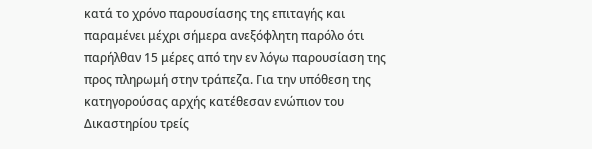κατά το χρόνο παρουσίασης της επιταγής και παραμένει μέχρι σήμερα ανεξόφλητη παρόλο ότι παρήλθαν 15 μέρες από την εν λόγω παρουσίαση της προς πληρωμή στην τράπεζα. Για την υπόθεση της κατηγορούσας αρχής κατέθεσαν ενώπιον του Δικαστηρίου τρείς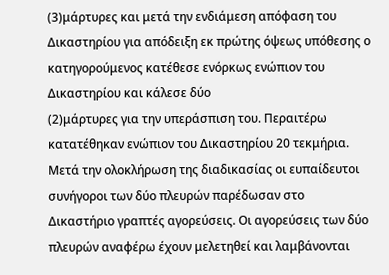(3)μάρτυρες και μετά την ενδιάμεση απόφαση του Δικαστηρίου για απόδειξη εκ πρώτης όψεως υπόθεσης ο κατηγορούμενος κατέθεσε ενόρκως ενώπιον του Δικαστηρίου και κάλεσε δύο
(2)μάρτυρες για την υπεράσπιση του. Περαιτέρω κατατέθηκαν ενώπιον του Δικαστηρίου 20 τεκμήρια. Μετά την ολοκλήρωση της διαδικασίας οι ευπαίδευτοι συνήγοροι των δύο πλευρών παρέδωσαν στο Δικαστήριο γραπτές αγορεύσεις. Οι αγορεύσεις των δύο πλευρών αναφέρω έχουν μελετηθεί και λαμβάνονται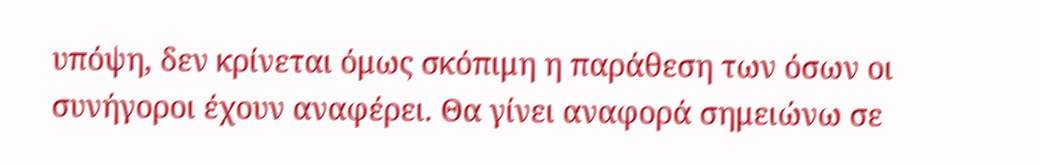υπόψη, δεν κρίνεται όμως σκόπιμη η παράθεση των όσων οι συνήγοροι έχουν αναφέρει. Θα γίνει αναφορά σημειώνω σε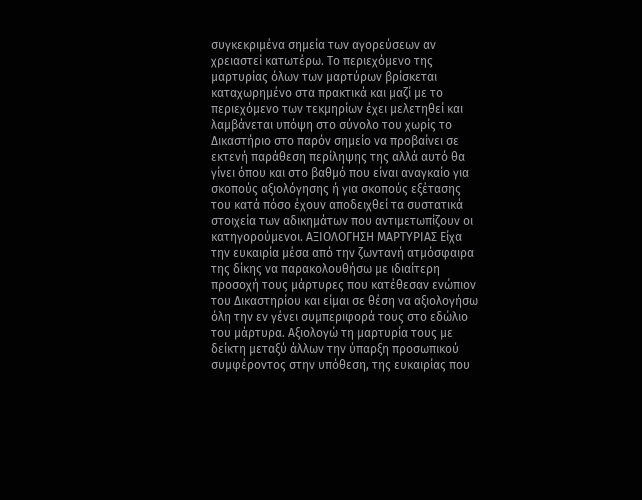συγκεκριμένα σημεία των αγορεύσεων αν χρειαστεί κατωτέρω. Το περιεχόμενο της μαρτυρίας όλων των μαρτύρων βρίσκεται καταχωρημένο στα πρακτικά και μαζί με το περιεχόμενο των τεκμηρίων έχει μελετηθεί και λαμβάνεται υπόψη στο σύνολο του χωρίς το Δικαστήριο στο παρόν σημείο να προβαίνει σε εκτενή παράθεση περίληψης της αλλά αυτό θα γίνει όπου και στο βαθμό που είναι αναγκαίο για σκοπούς αξιολόγησης ή για σκοπούς εξέτασης του κατά πόσο έχουν αποδειχθεί τα συστατικά στοιχεία των αδικημάτων που αντιμετωπίζουν οι κατηγορούμενοι. ΑΞΙΟΛΟΓΗΣΗ ΜΑΡΤΥΡΙΑΣ Είχα την ευκαιρία μέσα από την ζωντανή ατμόσφαιρα της δίκης να παρακολουθήσω με ιδιαίτερη προσοχή τους μάρτυρες που κατέθεσαν ενώπιον του Δικαστηρίου και είμαι σε θέση να αξιολογήσω όλη την εν γένει συμπεριφορά τους στο εδώλιο του μάρτυρα. Αξιολογώ τη μαρτυρία τους με δείκτη μεταξύ άλλων την ύπαρξη προσωπικού συμφέροντος στην υπόθεση, της ευκαιρίας που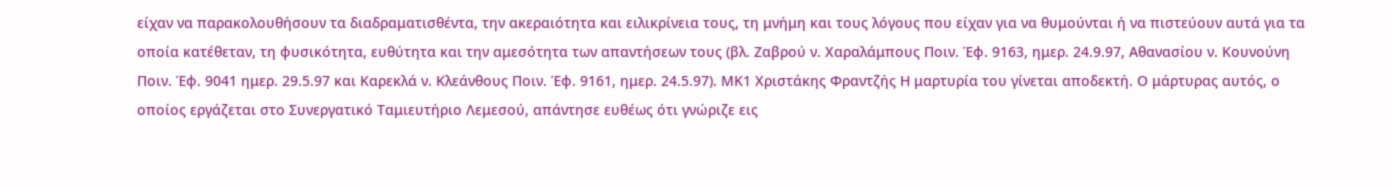είχαν να παρακολουθήσουν τα διαδραματισθέντα, την ακεραιότητα και ειλικρίνεια τους, τη μνήμη και τους λόγους που είχαν για να θυμούνται ή να πιστεύουν αυτά για τα οποία κατέθεταν, τη φυσικότητα, ευθύτητα και την αμεσότητα των απαντήσεων τους (βλ. Ζαβρού ν. Χαραλάμπους Ποιν. Έφ. 9163, ημερ. 24.9.97, Αθανασίου ν. Κουνούνη Ποιν. Έφ. 9041 ημερ. 29.5.97 και Καρεκλά ν. Κλεάνθους Ποιν. Έφ. 9161, ημερ. 24.5.97). ΜΚ1 Χριστάκης Φραντζής Η μαρτυρία του γίνεται αποδεκτή. Ο μάρτυρας αυτός, ο οποίος εργάζεται στο Συνεργατικό Ταμιευτήριο Λεμεσού, απάντησε ευθέως ότι γνώριζε εις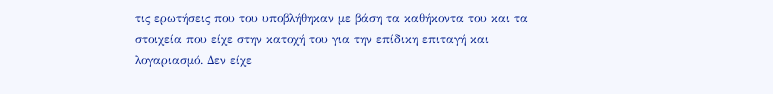τις ερωτήσεις που του υποβλήθηκαν με βάση τα καθήκοντα του και τα στοιχεία που είχε στην κατοχή του για την επίδικη επιταγή και λογαριασμό. Δεν είχε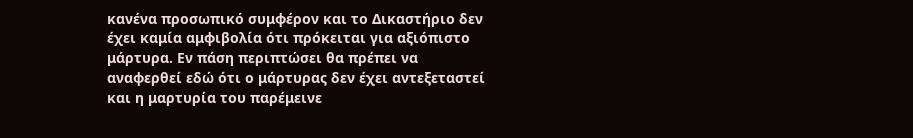κανένα προσωπικό συμφέρον και το Δικαστήριο δεν έχει καμία αμφιβολία ότι πρόκειται για αξιόπιστο μάρτυρα. Εν πάση περιπτώσει θα πρέπει να αναφερθεί εδώ ότι ο μάρτυρας δεν έχει αντεξεταστεί και η μαρτυρία του παρέμεινε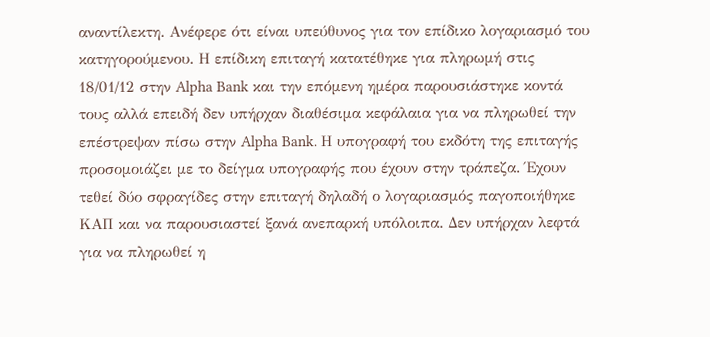αναντίλεκτη. Ανέφερε ότι είναι υπεύθυνος για τον επίδικο λογαριασμό του κατηγορούμενου. Η επίδικη επιταγή κατατέθηκε για πληρωμή στις 18/01/12 στην Alpha Bank και την επόμενη ημέρα παρουσιάστηκε κοντά τους αλλά επειδή δεν υπήρχαν διαθέσιμα κεφάλαια για να πληρωθεί την επέστρεψαν πίσω στην Alpha Bank. Η υπογραφή του εκδότη της επιταγής προσομοιάζει με το δείγμα υπογραφής που έχουν στην τράπεζα. Έχουν τεθεί δύο σφραγίδες στην επιταγή δηλαδή ο λογαριασμός παγοποιήθηκε ΚΑΠ και να παρουσιαστεί ξανά ανεπαρκή υπόλοιπα. Δεν υπήρχαν λεφτά για να πληρωθεί η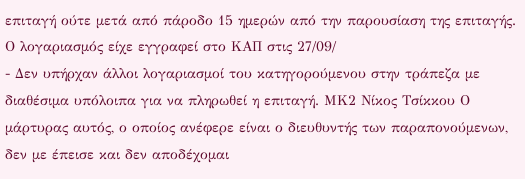επιταγή ούτε μετά από πάροδο 15 ημερών από την παρουσίαση της επιταγής. Ο λογαριασμός είχε εγγραφεί στο ΚΑΠ στις 27/09/
- Δεν υπήρχαν άλλοι λογαριασμοί του κατηγορούμενου στην τράπεζα με διαθέσιμα υπόλοιπα για να πληρωθεί η επιταγή. ΜΚ2 Νίκος Τσίκκου Ο μάρτυρας αυτός, ο οποίος ανέφερε είναι ο διευθυντής των παραπονούμενων, δεν με έπεισε και δεν αποδέχομαι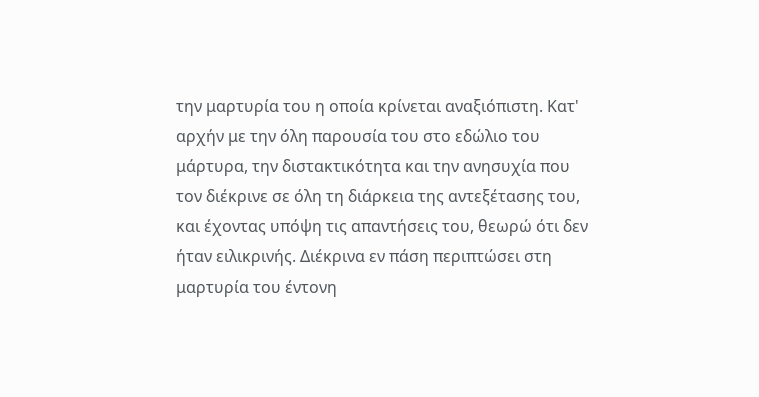την μαρτυρία του η οποία κρίνεται αναξιόπιστη. Κατ' αρχήν με την όλη παρουσία του στο εδώλιο του μάρτυρα, την διστακτικότητα και την ανησυχία που τον διέκρινε σε όλη τη διάρκεια της αντεξέτασης του, και έχοντας υπόψη τις απαντήσεις του, θεωρώ ότι δεν ήταν ειλικρινής. Διέκρινα εν πάση περιπτώσει στη μαρτυρία του έντονη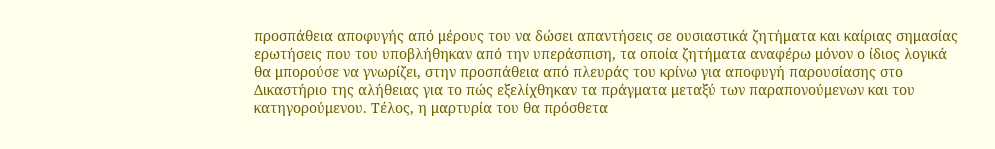προσπάθεια αποφυγής από μέρους του να δώσει απαντήσεις σε ουσιαστικά ζητήματα και καίριας σημασίας ερωτήσεις που του υποβλήθηκαν από την υπεράσπιση, τα οποία ζητήματα αναφέρω μόνον ο ίδιος λογικά θα μπορούσε να γνωρίζει, στην προσπάθεια από πλευράς του κρίνω για αποφυγή παρουσίασης στο Δικαστήριο της αλήθειας για το πώς εξελίχθηκαν τα πράγματα μεταξύ των παραπονούμενων και του κατηγορούμενου. Τέλος, η μαρτυρία του θα πρόσθετα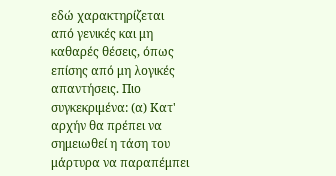εδώ χαρακτηρίζεται από γενικές και μη καθαρές θέσεις, όπως επίσης από μη λογικές απαντήσεις. Πιο συγκεκριμένα: (α) Κατ' αρχήν θα πρέπει να σημειωθεί η τάση του μάρτυρα να παραπέμπει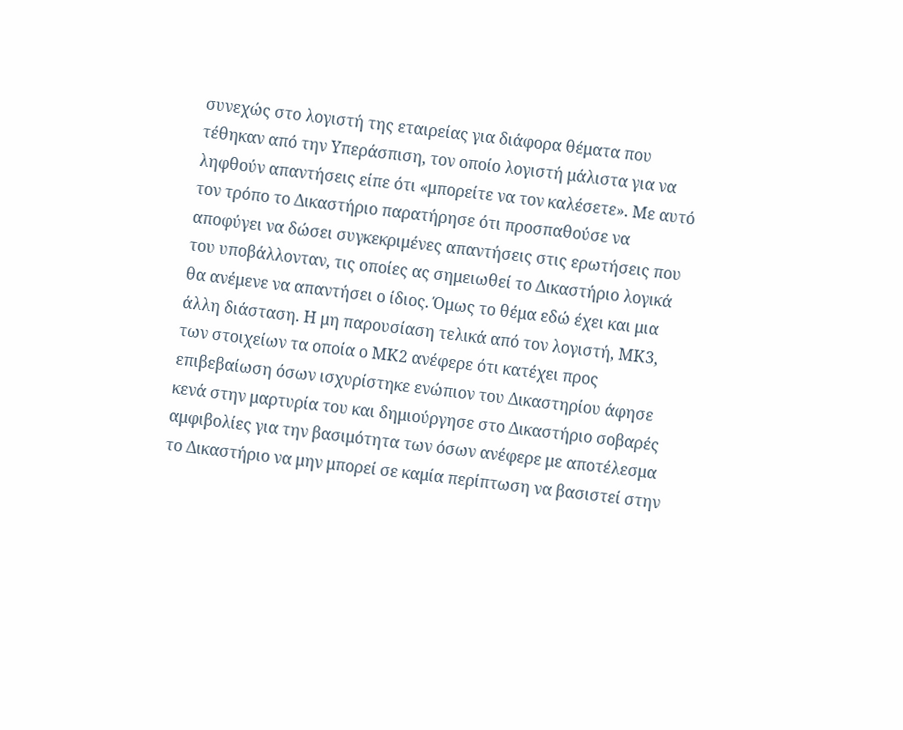συνεχώς στο λογιστή της εταιρείας για διάφορα θέματα που τέθηκαν από την Υπεράσπιση, τον οποίο λογιστή μάλιστα για να ληφθούν απαντήσεις είπε ότι «μπορείτε να τον καλέσετε». Με αυτό τον τρόπο το Δικαστήριο παρατήρησε ότι προσπαθούσε να αποφύγει να δώσει συγκεκριμένες απαντήσεις στις ερωτήσεις που του υποβάλλονταν, τις οποίες ας σημειωθεί το Δικαστήριο λογικά θα ανέμενε να απαντήσει ο ίδιος. Όμως το θέμα εδώ έχει και μια άλλη διάσταση. Η μη παρουσίαση τελικά από τον λογιστή, ΜΚ3, των στοιχείων τα οποία ο ΜΚ2 ανέφερε ότι κατέχει προς επιβεβαίωση όσων ισχυρίστηκε ενώπιον του Δικαστηρίου άφησε κενά στην μαρτυρία του και δημιούργησε στο Δικαστήριο σοβαρές αμφιβολίες για την βασιμότητα των όσων ανέφερε με αποτέλεσμα το Δικαστήριο να μην μπορεί σε καμία περίπτωση να βασιστεί στην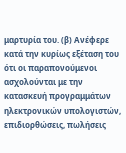μαρτυρία του. (β) Ανέφερε κατά την κυρίως εξέταση του ότι οι παραπονούμενοι ασχολούνται με την κατασκευή προγραμμάτων ηλεκτρονικών υπολογιστών, επιδιορθώσεις, πωλήσεις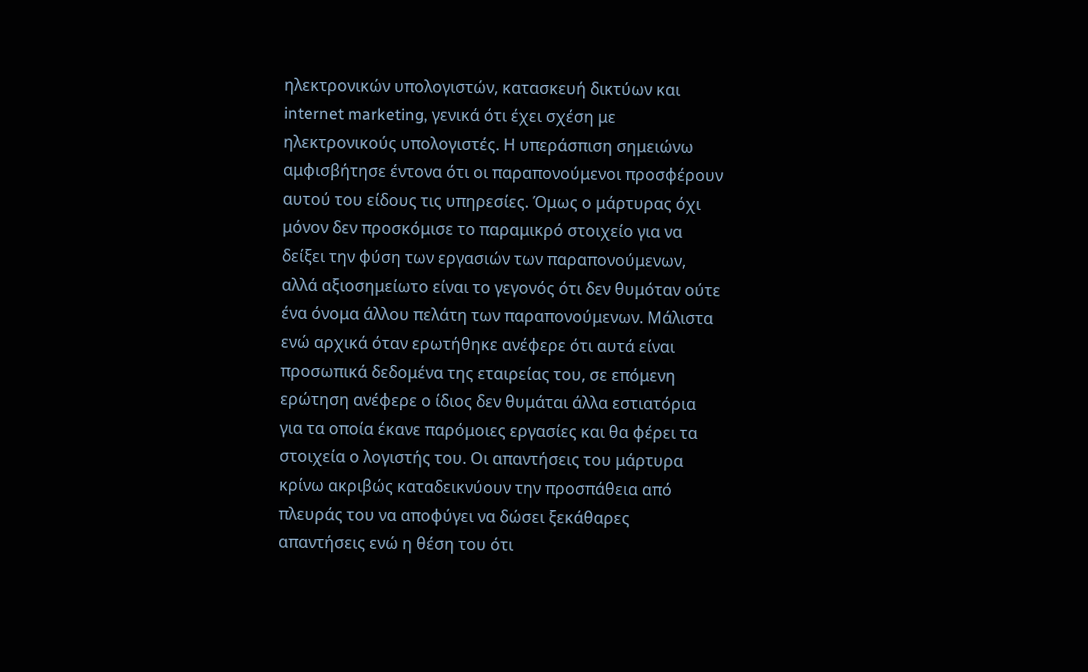ηλεκτρονικών υπολογιστών, κατασκευή δικτύων και internet marketing, γενικά ότι έχει σχέση με ηλεκτρονικούς υπολογιστές. Η υπεράσπιση σημειώνω αμφισβήτησε έντονα ότι οι παραπονούμενοι προσφέρουν αυτού του είδους τις υπηρεσίες. Όμως ο μάρτυρας όχι μόνον δεν προσκόμισε το παραμικρό στοιχείο για να δείξει την φύση των εργασιών των παραπονούμενων, αλλά αξιοσημείωτο είναι το γεγονός ότι δεν θυμόταν ούτε ένα όνομα άλλου πελάτη των παραπονούμενων. Μάλιστα ενώ αρχικά όταν ερωτήθηκε ανέφερε ότι αυτά είναι προσωπικά δεδομένα της εταιρείας του, σε επόμενη ερώτηση ανέφερε ο ίδιος δεν θυμάται άλλα εστιατόρια για τα οποία έκανε παρόμοιες εργασίες και θα φέρει τα στοιχεία ο λογιστής του. Οι απαντήσεις του μάρτυρα κρίνω ακριβώς καταδεικνύουν την προσπάθεια από πλευράς του να αποφύγει να δώσει ξεκάθαρες απαντήσεις ενώ η θέση του ότι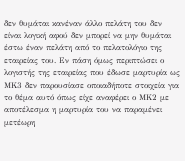δεν θυμάται κανέναν άλλο πελάτη του δεν είναι λογική αφού δεν μπορεί να μην θυμάται έστω έναν πελάτη από το πελατολόγιο της εταιρείας του. Εν πάση όμως περιπτώσει ο λογιστής της εταιρείας που έδωσε μαρτυρία ως ΜΚ3 δεν παρουσίασε οποιαδήποτε στοιχεία για το θέμα αυτό όπως είχε αναφέρει ο ΜΚ2 με αποτέλεσμα η μαρτυρία του να παραμένει μετέωρη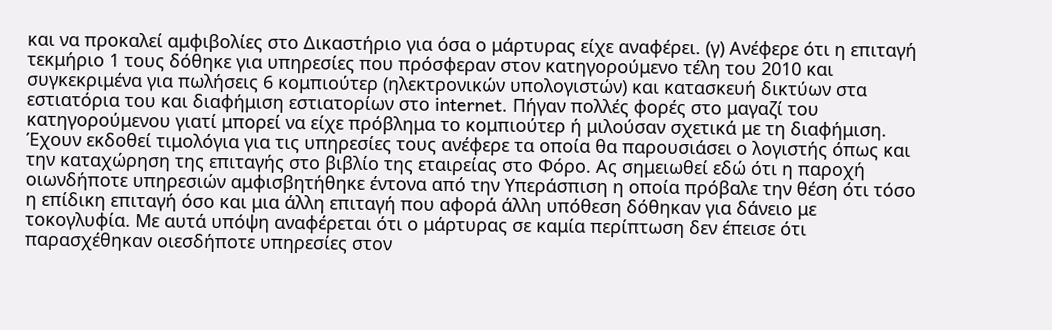και να προκαλεί αμφιβολίες στο Δικαστήριο για όσα ο μάρτυρας είχε αναφέρει. (γ) Ανέφερε ότι η επιταγή τεκμήριο 1 τους δόθηκε για υπηρεσίες που πρόσφεραν στον κατηγορούμενο τέλη του 2010 και συγκεκριμένα για πωλήσεις 6 κομπιούτερ (ηλεκτρονικών υπολογιστών) και κατασκευή δικτύων στα εστιατόρια του και διαφήμιση εστιατορίων στο internet. Πήγαν πολλές φορές στο μαγαζί του κατηγορούμενου γιατί μπορεί να είχε πρόβλημα το κομπιούτερ ή μιλούσαν σχετικά με τη διαφήμιση. Έχουν εκδοθεί τιμολόγια για τις υπηρεσίες τους ανέφερε τα οποία θα παρουσιάσει ο λογιστής όπως και την καταχώρηση της επιταγής στο βιβλίο της εταιρείας στο Φόρο. Ας σημειωθεί εδώ ότι η παροχή οιωνδήποτε υπηρεσιών αμφισβητήθηκε έντονα από την Υπεράσπιση η οποία πρόβαλε την θέση ότι τόσο η επίδικη επιταγή όσο και μια άλλη επιταγή που αφορά άλλη υπόθεση δόθηκαν για δάνειο με τοκογλυφία. Με αυτά υπόψη αναφέρεται ότι ο μάρτυρας σε καμία περίπτωση δεν έπεισε ότι παρασχέθηκαν οιεσδήποτε υπηρεσίες στον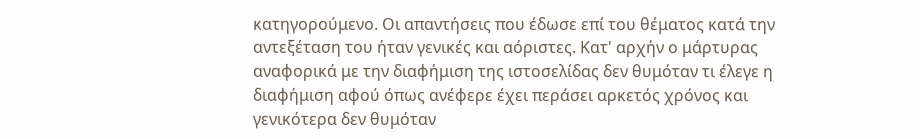κατηγορούμενο. Οι απαντήσεις που έδωσε επί του θέματος κατά την αντεξέταση του ήταν γενικές και αόριστες. Κατ' αρχήν ο μάρτυρας αναφορικά με την διαφήμιση της ιστοσελίδας δεν θυμόταν τι έλεγε η διαφήμιση αφού όπως ανέφερε έχει περάσει αρκετός χρόνος και γενικότερα δεν θυμόταν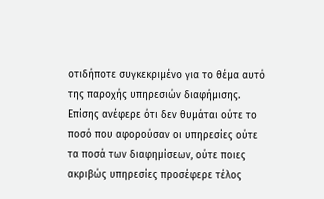οτιδήποτε συγκεκριμένο για το θέμα αυτό της παροχής υπηρεσιών διαφήμισης. Επίσης ανέφερε ότι δεν θυμάται ούτε το ποσό που αφορούσαν οι υπηρεσίες ούτε τα ποσά των διαφημίσεων, ούτε ποιες ακριβώς υπηρεσίες προσέφερε τέλος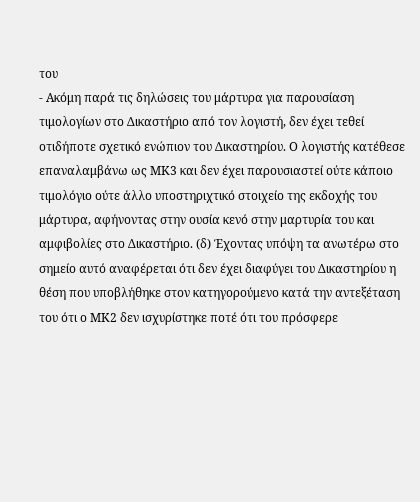του
- Ακόμη παρά τις δηλώσεις του μάρτυρα για παρουσίαση τιμολογίων στο Δικαστήριο από τον λογιστή, δεν έχει τεθεί οτιδήποτε σχετικό ενώπιον του Δικαστηρίου. Ο λογιστής κατέθεσε επαναλαμβάνω ως ΜΚ3 και δεν έχει παρουσιαστεί ούτε κάποιο τιμολόγιο ούτε άλλο υποστηριχτικό στοιχείο της εκδοχής του μάρτυρα, αφήνοντας στην ουσία κενό στην μαρτυρία του και αμφιβολίες στο Δικαστήριο. (δ) Έχοντας υπόψη τα ανωτέρω στο σημείο αυτό αναφέρεται ότι δεν έχει διαφύγει του Δικαστηρίου η θέση που υποβλήθηκε στον κατηγορούμενο κατά την αντεξέταση του ότι ο ΜΚ2 δεν ισχυρίστηκε ποτέ ότι του πρόσφερε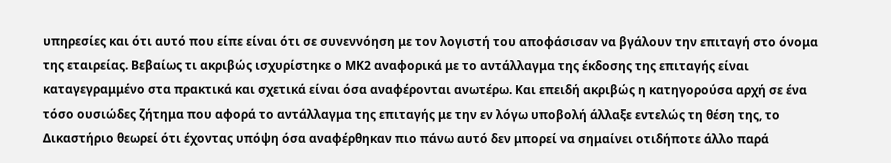υπηρεσίες και ότι αυτό που είπε είναι ότι σε συνεννόηση με τον λογιστή του αποφάσισαν να βγάλουν την επιταγή στο όνομα της εταιρείας. Βεβαίως τι ακριβώς ισχυρίστηκε ο ΜΚ2 αναφορικά με το αντάλλαγμα της έκδοσης της επιταγής είναι καταγεγραμμένο στα πρακτικά και σχετικά είναι όσα αναφέρονται ανωτέρω. Και επειδή ακριβώς η κατηγορούσα αρχή σε ένα τόσο ουσιώδες ζήτημα που αφορά το αντάλλαγμα της επιταγής με την εν λόγω υποβολή άλλαξε εντελώς τη θέση της, το Δικαστήριο θεωρεί ότι έχοντας υπόψη όσα αναφέρθηκαν πιο πάνω αυτό δεν μπορεί να σημαίνει οτιδήποτε άλλο παρά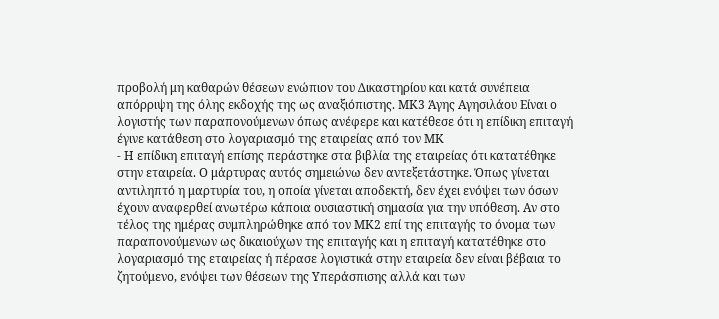προβολή μη καθαρών θέσεων ενώπιον του Δικαστηρίου και κατά συνέπεια απόρριψη της όλης εκδοχής της ως αναξιόπιστης. ΜΚ3 Άγης Αγησιλάου Είναι ο λογιστής των παραπονούμενων όπως ανέφερε και κατέθεσε ότι η επίδικη επιταγή έγινε κατάθεση στο λογαριασμό της εταιρείας από τον ΜΚ
- Η επίδικη επιταγή επίσης περάστηκε στα βιβλία της εταιρείας ότι κατατέθηκε στην εταιρεία. Ο μάρτυρας αυτός σημειώνω δεν αντεξετάστηκε. Όπως γίνεται αντιληπτό η μαρτυρία του, η οποία γίνεται αποδεκτή, δεν έχει ενόψει των όσων έχουν αναφερθεί ανωτέρω κάποια ουσιαστική σημασία για την υπόθεση. Αν στο τέλος της ημέρας συμπληρώθηκε από τον ΜΚ2 επί της επιταγής το όνομα των παραπονούμενων ως δικαιούχων της επιταγής και η επιταγή κατατέθηκε στο λογαριασμό της εταιρείας ή πέρασε λογιστικά στην εταιρεία δεν είναι βέβαια το ζητούμενο, ενόψει των θέσεων της Υπεράσπισης αλλά και των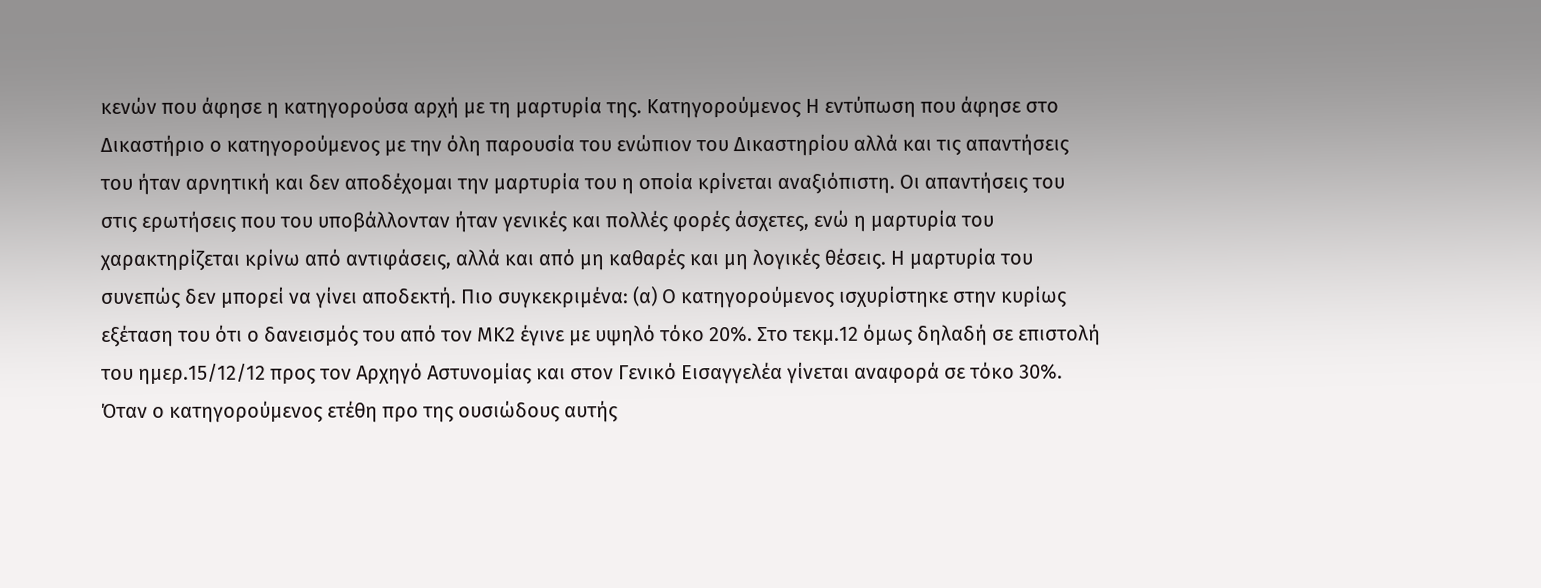κενών που άφησε η κατηγορούσα αρχή με τη μαρτυρία της. Κατηγορούμενος Η εντύπωση που άφησε στο Δικαστήριο ο κατηγορούμενος με την όλη παρουσία του ενώπιον του Δικαστηρίου αλλά και τις απαντήσεις του ήταν αρνητική και δεν αποδέχομαι την μαρτυρία του η οποία κρίνεται αναξιόπιστη. Οι απαντήσεις του στις ερωτήσεις που του υποβάλλονταν ήταν γενικές και πολλές φορές άσχετες, ενώ η μαρτυρία του χαρακτηρίζεται κρίνω από αντιφάσεις, αλλά και από μη καθαρές και μη λογικές θέσεις. Η μαρτυρία του συνεπώς δεν μπορεί να γίνει αποδεκτή. Πιο συγκεκριμένα: (α) Ο κατηγορούμενος ισχυρίστηκε στην κυρίως εξέταση του ότι ο δανεισμός του από τον ΜΚ2 έγινε με υψηλό τόκο 20%. Στο τεκμ.12 όμως δηλαδή σε επιστολή του ημερ.15/12/12 προς τον Αρχηγό Αστυνομίας και στον Γενικό Εισαγγελέα γίνεται αναφορά σε τόκο 30%. Όταν ο κατηγορούμενος ετέθη προ της ουσιώδους αυτής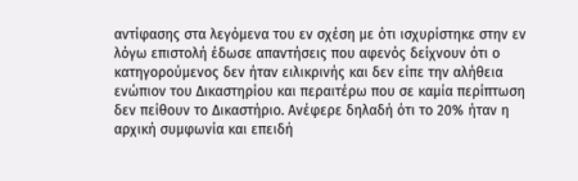αντίφασης στα λεγόμενα του εν σχέση με ότι ισχυρίστηκε στην εν λόγω επιστολή έδωσε απαντήσεις που αφενός δείχνουν ότι ο κατηγορούμενος δεν ήταν ειλικρινής και δεν είπε την αλήθεια ενώπιον του Δικαστηρίου και περαιτέρω που σε καμία περίπτωση δεν πείθουν το Δικαστήριο. Ανέφερε δηλαδή ότι το 20% ήταν η αρχική συμφωνία και επειδή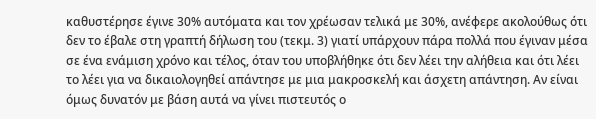καθυστέρησε έγινε 30% αυτόματα και τον χρέωσαν τελικά με 30%, ανέφερε ακολούθως ότι δεν το έβαλε στη γραπτή δήλωση του (τεκμ. 3) γιατί υπάρχουν πάρα πολλά που έγιναν μέσα σε ένα ενάμιση χρόνο και τέλος, όταν του υποβλήθηκε ότι δεν λέει την αλήθεια και ότι λέει το λέει για να δικαιολογηθεί απάντησε με μια μακροσκελή και άσχετη απάντηση. Αν είναι όμως δυνατόν με βάση αυτά να γίνει πιστευτός ο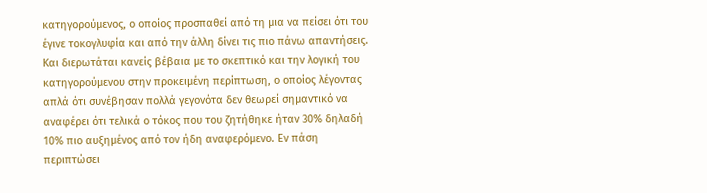κατηγορούμενος, ο οποίος προσπαθεί από τη μια να πείσει ότι του έγινε τοκογλυφία και από την άλλη δίνει τις πιο πάνω απαντήσεις. Και διερωτάται κανείς βέβαια με το σκεπτικό και την λογική του κατηγορούμενου στην προκειμένη περίπτωση, ο οποίος λέγοντας απλά ότι συνέβησαν πολλά γεγονότα δεν θεωρεί σημαντικό να αναφέρει ότι τελικά ο τόκος που του ζητήθηκε ήταν 30% δηλαδή 10% πιο αυξημένος από τον ήδη αναφερόμενο. Εν πάση περιπτώσει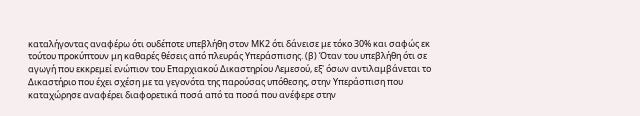καταλήγοντας αναφέρω ότι ουδέποτε υπεβλήθη στον ΜΚ2 ότι δάνεισε με τόκο 30% και σαφώς εκ τούτου προκύπτουν μη καθαρές θέσεις από πλευράς Υπεράσπισης. (β) Όταν του υπεβλήθη ότι σε αγωγή που εκκρεμεί ενώπιον του Επαρχιακού Δικαστηρίου Λεμεσού, εξ' όσων αντιλαμβάνεται το Δικαστήριο που έχει σχέση με τα γεγονότα της παρούσας υπόθεσης, στην Υπεράσπιση που καταχώρησε αναφέρει διαφορετικά ποσά από τα ποσά που ανέφερε στην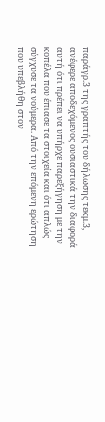παράγρ.3 της γραπτής του δήλωσης τεκμ.3, ανέφερε αποδεχόμενος ουσιαστικά την διαφορά αυτή ότι πρέπει να υπήρχε παρεξήγηση με την κοπέλα που έπιασε τα στοιχεία και ότι απλώς σύγχυσε τα νούμερα. Από την επόμενη ερώτηση που υπεβλήθη στον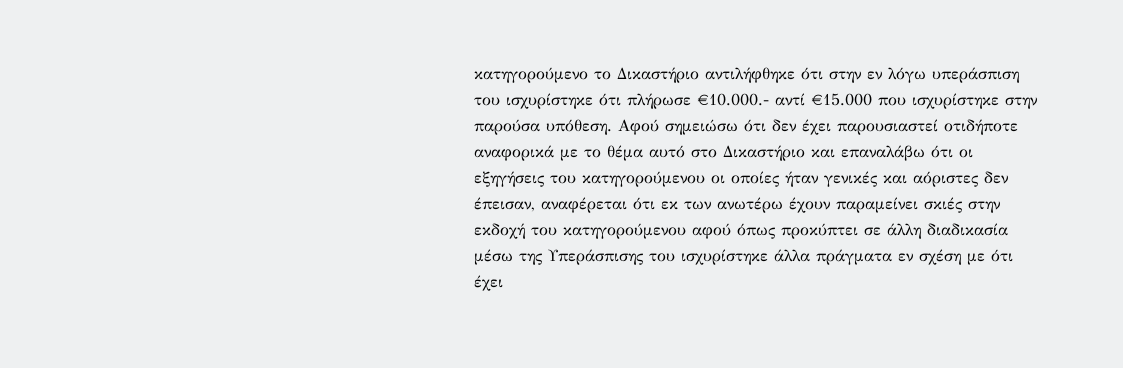κατηγορούμενο το Δικαστήριο αντιλήφθηκε ότι στην εν λόγω υπεράσπιση του ισχυρίστηκε ότι πλήρωσε €10.000.- αντί €15.000 που ισχυρίστηκε στην παρούσα υπόθεση. Αφού σημειώσω ότι δεν έχει παρουσιαστεί οτιδήποτε αναφορικά με το θέμα αυτό στο Δικαστήριο και επαναλάβω ότι οι εξηγήσεις του κατηγορούμενου οι οποίες ήταν γενικές και αόριστες δεν έπεισαν, αναφέρεται ότι εκ των ανωτέρω έχουν παραμείνει σκιές στην εκδοχή του κατηγορούμενου αφού όπως προκύπτει σε άλλη διαδικασία μέσω της Υπεράσπισης του ισχυρίστηκε άλλα πράγματα εν σχέση με ότι έχει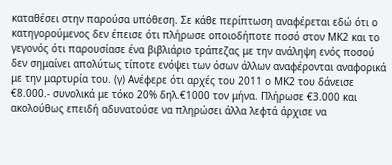καταθέσει στην παρούσα υπόθεση. Σε κάθε περίπτωση αναφέρεται εδώ ότι ο κατηγορούμενος δεν έπεισε ότι πλήρωσε οποιοδήποτε ποσό στον ΜΚ2 και το γεγονός ότι παρουσίασε ένα βιβλιάριο τράπεζας με την ανάληψη ενός ποσού δεν σημαίνει απολύτως τίποτε ενόψει των όσων άλλων αναφέρονται αναφορικά με την μαρτυρία του. (γ) Ανέφερε ότι αρχές του 2011 ο ΜΚ2 του δάνεισε €8.000.- συνολικά με τόκο 20% δηλ.€1000 τον μήνα. Πλήρωσε €3.000 και ακολούθως επειδή αδυνατούσε να πληρώσει άλλα λεφτά άρχισε να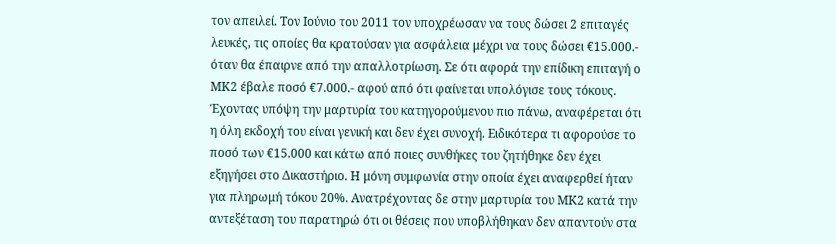τον απειλεί. Τον Ιούνιο του 2011 τον υποχρέωσαν να τους δώσει 2 επιταγές λευκές, τις οποίες θα κρατούσαν για ασφάλεια μέχρι να τους δώσει €15.000.- όταν θα έπαιρνε από την απαλλοτρίωση. Σε ότι αφορά την επίδικη επιταγή ο ΜΚ2 έβαλε ποσό €7.000.- αφού από ότι φαίνεται υπολόγισε τους τόκους. Έχοντας υπόψη την μαρτυρία του κατηγορούμενου πιο πάνω, αναφέρεται ότι η όλη εκδοχή του είναι γενική και δεν έχει συνοχή. Ειδικότερα τι αφορούσε το ποσό των €15.000 και κάτω από ποιες συνθήκες του ζητήθηκε δεν έχει εξηγήσει στο Δικαστήριο. Η μόνη συμφωνία στην οποία έχει αναφερθεί ήταν για πληρωμή τόκου 20%. Ανατρέχοντας δε στην μαρτυρία του ΜΚ2 κατά την αντεξέταση του παρατηρώ ότι οι θέσεις που υποβλήθηκαν δεν απαντούν στα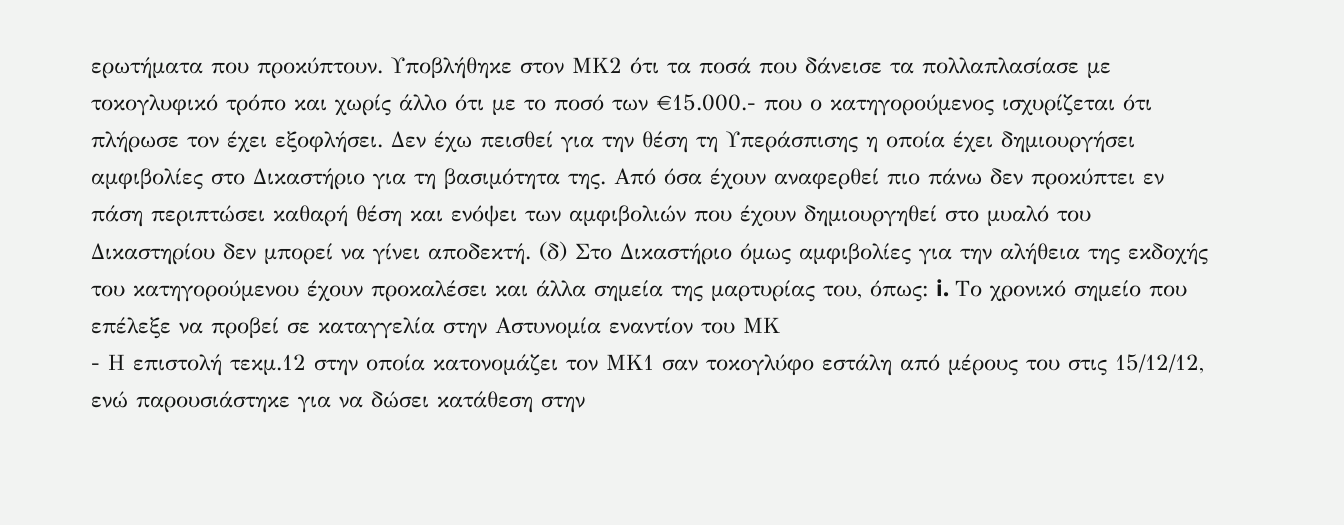ερωτήματα που προκύπτουν. Υποβλήθηκε στον ΜΚ2 ότι τα ποσά που δάνεισε τα πολλαπλασίασε με τοκογλυφικό τρόπο και χωρίς άλλο ότι με το ποσό των €15.000.- που ο κατηγορούμενος ισχυρίζεται ότι πλήρωσε τον έχει εξοφλήσει. Δεν έχω πεισθεί για την θέση τη Υπεράσπισης η οποία έχει δημιουργήσει αμφιβολίες στο Δικαστήριο για τη βασιμότητα της. Από όσα έχουν αναφερθεί πιο πάνω δεν προκύπτει εν πάση περιπτώσει καθαρή θέση και ενόψει των αμφιβολιών που έχουν δημιουργηθεί στο μυαλό του Δικαστηρίου δεν μπορεί να γίνει αποδεκτή. (δ) Στο Δικαστήριο όμως αμφιβολίες για την αλήθεια της εκδοχής του κατηγορούμενου έχουν προκαλέσει και άλλα σημεία της μαρτυρίας του, όπως: i. Το χρονικό σημείο που επέλεξε να προβεί σε καταγγελία στην Αστυνομία εναντίον του ΜΚ
- Η επιστολή τεκμ.12 στην οποία κατονομάζει τον ΜΚ1 σαν τοκογλύφο εστάλη από μέρους του στις 15/12/12, ενώ παρουσιάστηκε για να δώσει κατάθεση στην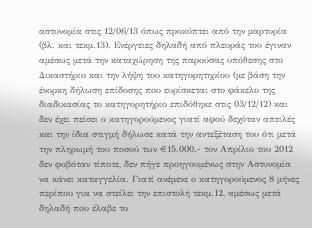αστυνομία στις 12/06/13 όπως προκύπτει από την μαρτυρία (βλ. και τεκμ.13). Ενέργειες δηλαδή από πλευράς του έγιναν αμέσως μετά την καταχώρηση της παρούσας υπόθεσης στο Δικαστήριο και την λήψη του κατηγορητηρίου (με βάση την ένορκη δήλωση επίδοσης που ευρίσκεται στο φάκελο της διαδικασίας το κατηγορητήριο επιδόθηκε στις 03/12/12) και δεν έχει πείσει ο κατηγορούμενος γιατί αφού δεχόταν απειλές και την ίδια στιγμή δήλωσε κατά την αντεξέταση του ότι μετά την πληρωμή του ποσού των €15.000.- τον Απρίλιο του 2012 δεν φοβόταν τίποτε, δεν πήγε προηγουμένως στην Αστυνομία να κάνει καταγγελία. Γιατί ανέμενε ο κατηγορούμενος 8 μήνες περίπου για να στείλει την επιστολή τεκμ.12, αμέσως μετά δηλαδή που έλαβε το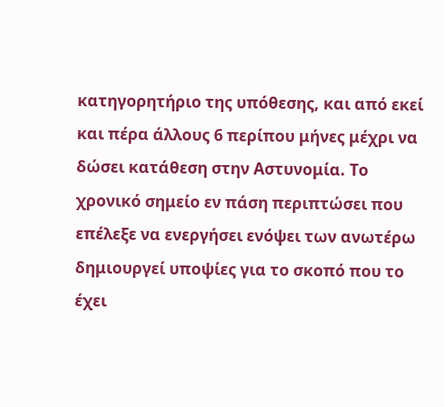κατηγορητήριο της υπόθεσης, και από εκεί και πέρα άλλους 6 περίπου μήνες μέχρι να δώσει κατάθεση στην Αστυνομία. Το χρονικό σημείο εν πάση περιπτώσει που επέλεξε να ενεργήσει ενόψει των ανωτέρω δημιουργεί υποψίες για το σκοπό που το έχει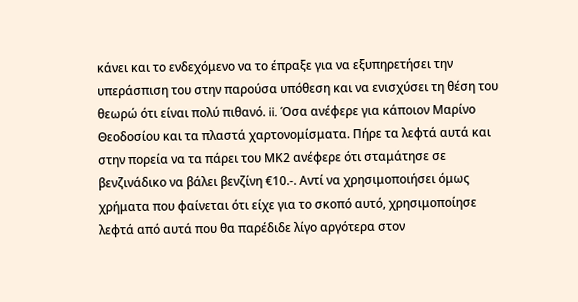κάνει και το ενδεχόμενο να το έπραξε για να εξυπηρετήσει την υπεράσπιση του στην παρούσα υπόθεση και να ενισχύσει τη θέση του θεωρώ ότι είναι πολύ πιθανό. ii. Όσα ανέφερε για κάποιον Μαρίνο Θεοδοσίου και τα πλαστά χαρτονομίσματα. Πήρε τα λεφτά αυτά και στην πορεία να τα πάρει του ΜΚ2 ανέφερε ότι σταμάτησε σε βενζινάδικο να βάλει βενζίνη €10.-. Αντί να χρησιμοποιήσει όμως χρήματα που φαίνεται ότι είχε για το σκοπό αυτό, χρησιμοποίησε λεφτά από αυτά που θα παρέδιδε λίγο αργότερα στον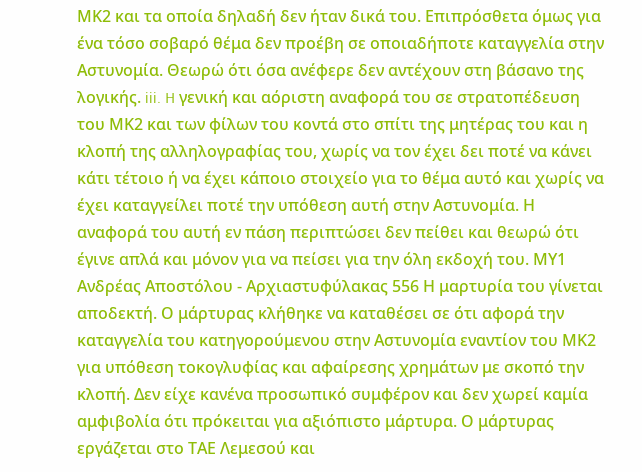ΜΚ2 και τα οποία δηλαδή δεν ήταν δικά του. Επιπρόσθετα όμως για ένα τόσο σοβαρό θέμα δεν προέβη σε οποιαδήποτε καταγγελία στην Αστυνομία. Θεωρώ ότι όσα ανέφερε δεν αντέχουν στη βάσανο της λογικής. iii. H γενική και αόριστη αναφορά του σε στρατοπέδευση του ΜΚ2 και των φίλων του κοντά στο σπίτι της μητέρας του και η κλοπή της αλληλογραφίας του, χωρίς να τον έχει δει ποτέ να κάνει κάτι τέτοιο ή να έχει κάποιο στοιχείο για το θέμα αυτό και χωρίς να έχει καταγγείλει ποτέ την υπόθεση αυτή στην Αστυνομία. Η αναφορά του αυτή εν πάση περιπτώσει δεν πείθει και θεωρώ ότι έγινε απλά και μόνον για να πείσει για την όλη εκδοχή του. ΜΥ1 Ανδρέας Αποστόλου - Αρχιαστυφύλακας 556 Η μαρτυρία του γίνεται αποδεκτή. Ο μάρτυρας κλήθηκε να καταθέσει σε ότι αφορά την καταγγελία του κατηγορούμενου στην Αστυνομία εναντίον του ΜΚ2 για υπόθεση τοκογλυφίας και αφαίρεσης χρημάτων με σκοπό την κλοπή. Δεν είχε κανένα προσωπικό συμφέρον και δεν χωρεί καμία αμφιβολία ότι πρόκειται για αξιόπιστο μάρτυρα. Ο μάρτυρας εργάζεται στο ΤΑΕ Λεμεσού και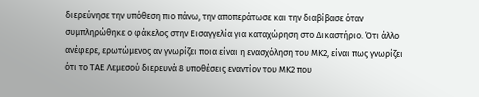διερεύνησε την υπόθεση πιο πάνω, την αποπεράτωσε και την διαβίβασε όταν συμπληρώθηκε ο φάκελος στην Εισαγγελία για καταχώρηση στο Δικαστήριο. Ότι άλλο ανέφερε, ερωτώμενος αν γνωρίζει ποια είναι η ενασχόληση του ΜΚ2, είναι πως γνωρίζει ότι το ΤΑΕ Λεμεσού διερευνά 8 υποθέσεις εναντίον του ΜΚ2 που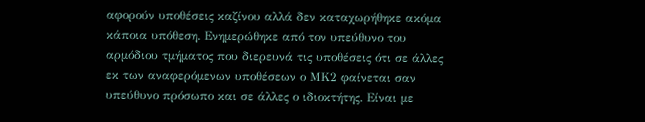αφορούν υποθέσεις καζίνου αλλά δεν καταχωρήθηκε ακόμα κάποια υπόθεση. Ενημερώθηκε από τον υπεύθυνο του αρμόδιου τμήματος που διερευνά τις υποθέσεις ότι σε άλλες εκ των αναφερόμενων υποθέσεων ο ΜΚ2 φαίνεται σαν υπεύθυνο πρόσωπο και σε άλλες ο ιδιοκτήτης. Είναι με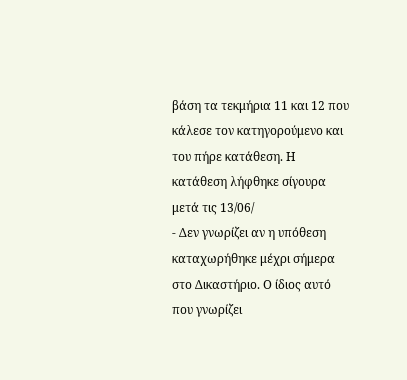βάση τα τεκμήρια 11 και 12 που κάλεσε τον κατηγορούμενο και του πήρε κατάθεση. Η κατάθεση λήφθηκε σίγουρα μετά τις 13/06/
- Δεν γνωρίζει αν η υπόθεση καταχωρήθηκε μέχρι σήμερα στο Δικαστήριο. Ο ίδιος αυτό που γνωρίζει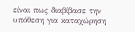είναι πως διαβίβασε την υπόθεση για καταχώρηση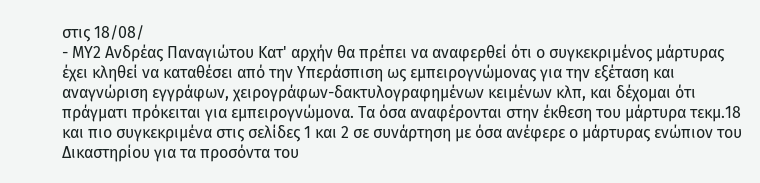στις 18/08/
- ΜΥ2 Ανδρέας Παναγιώτου Κατ' αρχήν θα πρέπει να αναφερθεί ότι ο συγκεκριμένος μάρτυρας έχει κληθεί να καταθέσει από την Υπεράσπιση ως εμπειρογνώμονας για την εξέταση και αναγνώριση εγγράφων, χειρογράφων-δακτυλογραφημένων κειμένων κλπ, και δέχομαι ότι πράγματι πρόκειται για εμπειρογνώμονα. Τα όσα αναφέρονται στην έκθεση του μάρτυρα τεκμ.18 και πιο συγκεκριμένα στις σελίδες 1 και 2 σε συνάρτηση με όσα ανέφερε ο μάρτυρας ενώπιον του Δικαστηρίου για τα προσόντα του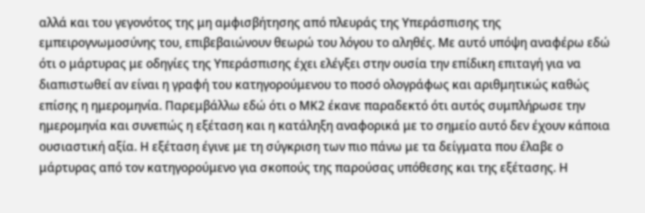αλλά και του γεγονότος της μη αμφισβήτησης από πλευράς της Υπεράσπισης της εμπειρογνωμοσύνης του, επιβεβαιώνουν θεωρώ του λόγου το αληθές. Με αυτό υπόψη αναφέρω εδώ ότι ο μάρτυρας με οδηγίες της Υπεράσπισης έχει ελέγξει στην ουσία την επίδικη επιταγή για να διαπιστωθεί αν είναι η γραφή του κατηγορούμενου το ποσό ολογράφως και αριθμητικώς καθώς επίσης η ημερομηνία. Παρεμβάλλω εδώ ότι ο ΜΚ2 έκανε παραδεκτό ότι αυτός συμπλήρωσε την ημερομηνία και συνεπώς η εξέταση και η κατάληξη αναφορικά με το σημείο αυτό δεν έχουν κάποια ουσιαστική αξία. Η εξέταση έγινε με τη σύγκριση των πιο πάνω με τα δείγματα που έλαβε ο μάρτυρας από τον κατηγορούμενο για σκοπούς της παρούσας υπόθεσης και της εξέτασης. Η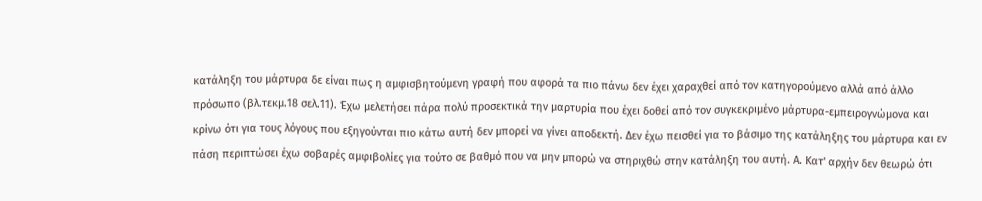κατάληξη του μάρτυρα δε είναι πως η αμφισβητούμενη γραφή που αφορά τα πιο πάνω δεν έχει χαραχθεί από τον κατηγορούμενο αλλά από άλλο πρόσωπο (βλ.τεκμ.18 σελ.11). Έχω μελετήσει πάρα πολύ προσεκτικά την μαρτυρία που έχει δοθεί από τον συγκεκριμένο μάρτυρα-εμπειρογνώμονα και κρίνω ότι για τους λόγους που εξηγούνται πιο κάτω αυτή δεν μπορεί να γίνει αποδεκτή. Δεν έχω πεισθεί για το βάσιμο της κατάληξης του μάρτυρα και εν πάση περιπτώσει έχω σοβαρές αμφιβολίες για τούτο σε βαθμό που να μην μπορώ να στηριχθώ στην κατάληξη του αυτή. Α. Κατ' αρχήν δεν θεωρώ ότι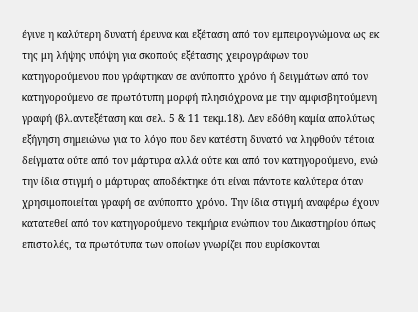έγινε η καλύτερη δυνατή έρευνα και εξέταση από τον εμπειρογνώμονα ως εκ της μη λήψης υπόψη για σκοπούς εξέτασης χειρογράφων του κατηγορούμενου που γράφτηκαν σε ανύποπτο χρόνο ή δειγμάτων από τον κατηγορούμενο σε πρωτότυπη μορφή πλησιόχρονα με την αμφισβητούμενη γραφή (βλ.αντεξέταση και σελ. 5 & 11 τεκμ.18). Δεν εδόθη καμία απολύτως εξήγηση σημειώνω για το λόγο που δεν κατέστη δυνατό να ληφθούν τέτοια δείγματα ούτε από τον μάρτυρα αλλά ούτε και από τον κατηγορούμενο, ενώ την ίδια στιγμή ο μάρτυρας αποδέκτηκε ότι είναι πάντοτε καλύτερα όταν χρησιμοποιείται γραφή σε ανύποπτο χρόνο. Την ίδια στιγμή αναφέρω έχουν κατατεθεί από τον κατηγορούμενο τεκμήρια ενώπιον του Δικαστηρίου όπως επιστολές, τα πρωτότυπα των οποίων γνωρίζει που ευρίσκονται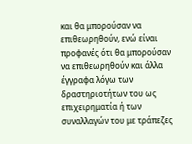και θα μπορούσαν να επιθεωρηθούν, ενώ είναι προφανές ότι θα μπορούσαν να επιθεωρηθούν και άλλα έγγραφα λόγω των δραστηριοτήτων του ως επιχειρηματία ή των συναλλαγών του με τράπεζες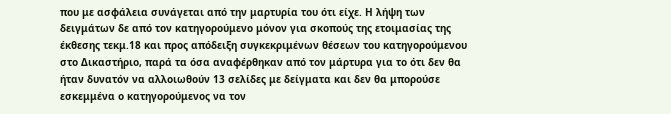που με ασφάλεια συνάγεται από την μαρτυρία του ότι είχε. Η λήψη των δειγμάτων δε από τον κατηγορούμενο μόνον για σκοπούς της ετοιμασίας της έκθεσης τεκμ.18 και προς απόδειξη συγκεκριμένων θέσεων του κατηγορούμενου στο Δικαστήριο, παρά τα όσα αναφέρθηκαν από τον μάρτυρα για το ότι δεν θα ήταν δυνατόν να αλλοιωθούν 13 σελίδες με δείγματα και δεν θα μπορούσε εσκεμμένα ο κατηγορούμενος να τον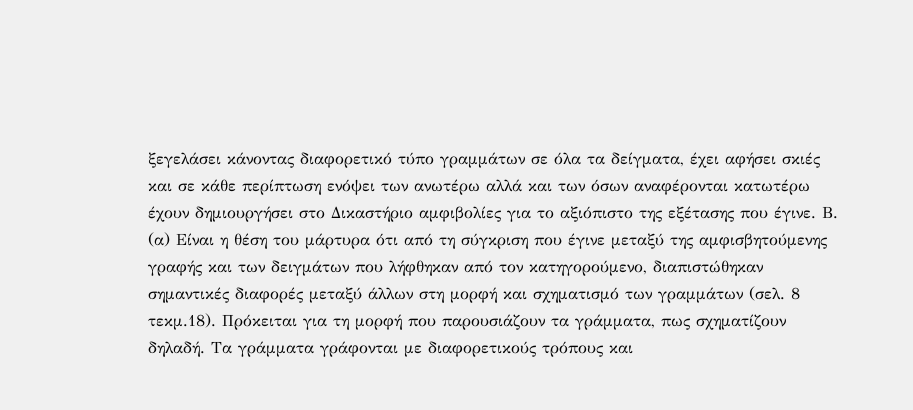ξεγελάσει κάνοντας διαφορετικό τύπο γραμμάτων σε όλα τα δείγματα, έχει αφήσει σκιές και σε κάθε περίπτωση ενόψει των ανωτέρω αλλά και των όσων αναφέρονται κατωτέρω έχουν δημιουργήσει στο Δικαστήριο αμφιβολίες για το αξιόπιστο της εξέτασης που έγινε. Β. (α) Είναι η θέση του μάρτυρα ότι από τη σύγκριση που έγινε μεταξύ της αμφισβητούμενης γραφής και των δειγμάτων που λήφθηκαν από τον κατηγορούμενο, διαπιστώθηκαν σημαντικές διαφορές μεταξύ άλλων στη μορφή και σχηματισμό των γραμμάτων (σελ. 8 τεκμ.18). Πρόκειται για τη μορφή που παρουσιάζουν τα γράμματα, πως σχηματίζουν δηλαδή. Τα γράμματα γράφονται με διαφορετικούς τρόπους και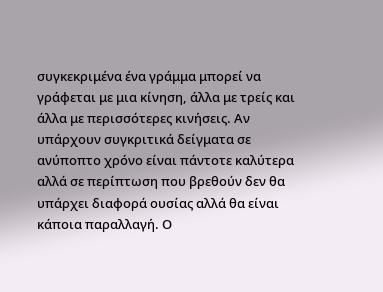συγκεκριμένα ένα γράμμα μπορεί να γράφεται με μια κίνηση, άλλα με τρείς και άλλα με περισσότερες κινήσεις. Αν υπάρχουν συγκριτικά δείγματα σε ανύποπτο χρόνο είναι πάντοτε καλύτερα αλλά σε περίπτωση που βρεθούν δεν θα υπάρχει διαφορά ουσίας αλλά θα είναι κάποια παραλλαγή. Ο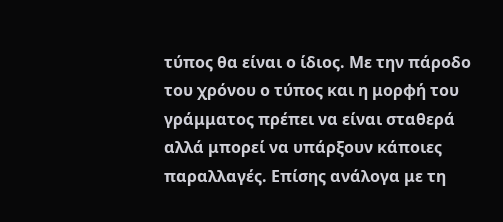τύπος θα είναι ο ίδιος. Με την πάροδο του χρόνου ο τύπος και η μορφή του γράμματος πρέπει να είναι σταθερά αλλά μπορεί να υπάρξουν κάποιες παραλλαγές. Επίσης ανάλογα με τη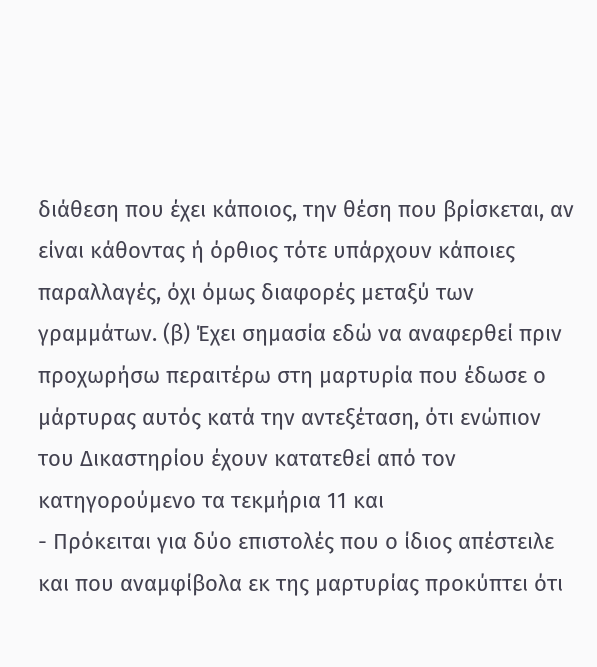διάθεση που έχει κάποιος, την θέση που βρίσκεται, αν είναι κάθοντας ή όρθιος τότε υπάρχουν κάποιες παραλλαγές, όχι όμως διαφορές μεταξύ των γραμμάτων. (β) Έχει σημασία εδώ να αναφερθεί πριν προχωρήσω περαιτέρω στη μαρτυρία που έδωσε ο μάρτυρας αυτός κατά την αντεξέταση, ότι ενώπιον του Δικαστηρίου έχουν κατατεθεί από τον κατηγορούμενο τα τεκμήρια 11 και
- Πρόκειται για δύο επιστολές που ο ίδιος απέστειλε και που αναμφίβολα εκ της μαρτυρίας προκύπτει ότι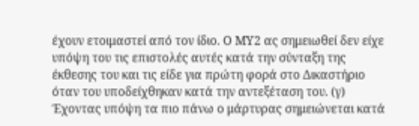έχουν ετοιμαστεί από τον ίδιο. Ο ΜΥ2 ας σημειωθεί δεν είχε υπόψη του τις επιστολές αυτές κατά την σύνταξη της έκθεσης του και τις είδε για πρώτη φορά στο Δικαστήριο όταν του υποδείχθηκαν κατά την αντεξέταση του. (γ) Έχοντας υπόψη τα πιο πάνω ο μάρτυρας σημειώνεται κατά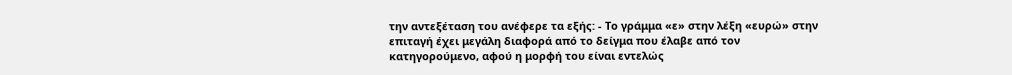την αντεξέταση του ανέφερε τα εξής: - Το γράμμα «ε» στην λέξη «ευρώ» στην επιταγή έχει μεγάλη διαφορά από το δείγμα που έλαβε από τον κατηγορούμενο, αφού η μορφή του είναι εντελώς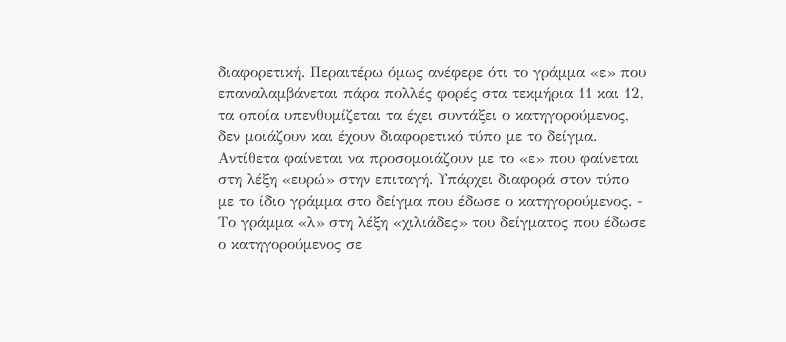διαφορετική. Περαιτέρω όμως ανέφερε ότι το γράμμα «ε» που επαναλαμβάνεται πάρα πολλές φορές στα τεκμήρια 11 και 12, τα οποία υπενθυμίζεται τα έχει συντάξει ο κατηγορούμενος, δεν μοιάζουν και έχουν διαφορετικό τύπο με το δείγμα. Αντίθετα φαίνεται να προσομοιάζουν με το «ε» που φαίνεται στη λέξη «ευρώ» στην επιταγή. Υπάρχει διαφορά στον τύπο με το ίδιο γράμμα στο δείγμα που έδωσε ο κατηγορούμενος. - Το γράμμα «λ» στη λέξη «χιλιάδες» του δείγματος που έδωσε ο κατηγορούμενος σε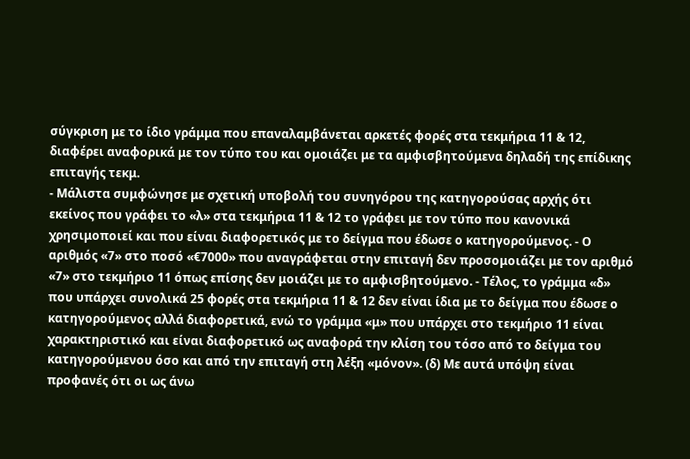σύγκριση με το ίδιο γράμμα που επαναλαμβάνεται αρκετές φορές στα τεκμήρια 11 & 12, διαφέρει αναφορικά με τον τύπο του και ομοιάζει με τα αμφισβητούμενα δηλαδή της επίδικης επιταγής τεκμ.
- Μάλιστα συμφώνησε με σχετική υποβολή του συνηγόρου της κατηγορούσας αρχής ότι εκείνος που γράφει το «λ» στα τεκμήρια 11 & 12 το γράφει με τον τύπο που κανονικά χρησιμοποιεί και που είναι διαφορετικός με το δείγμα που έδωσε ο κατηγορούμενος. - Ο αριθμός «7» στο ποσό «€7000» που αναγράφεται στην επιταγή δεν προσομοιάζει με τον αριθμό «7» στο τεκμήριο 11 όπως επίσης δεν μοιάζει με το αμφισβητούμενο. - Τέλος, το γράμμα «δ» που υπάρχει συνολικά 25 φορές στα τεκμήρια 11 & 12 δεν είναι ίδια με το δείγμα που έδωσε ο κατηγορούμενος αλλά διαφορετικά, ενώ το γράμμα «μ» που υπάρχει στο τεκμήριο 11 είναι χαρακτηριστικό και είναι διαφορετικό ως αναφορά την κλίση του τόσο από το δείγμα του κατηγορούμενου όσο και από την επιταγή στη λέξη «μόνον». (δ) Με αυτά υπόψη είναι προφανές ότι οι ως άνω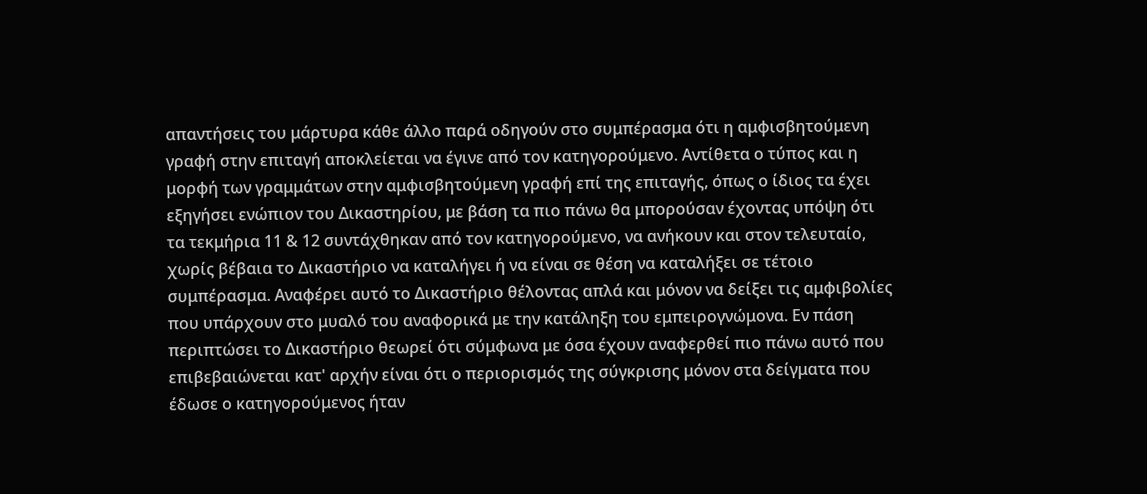απαντήσεις του μάρτυρα κάθε άλλο παρά οδηγούν στο συμπέρασμα ότι η αμφισβητούμενη γραφή στην επιταγή αποκλείεται να έγινε από τον κατηγορούμενο. Αντίθετα ο τύπος και η μορφή των γραμμάτων στην αμφισβητούμενη γραφή επί της επιταγής, όπως ο ίδιος τα έχει εξηγήσει ενώπιον του Δικαστηρίου, με βάση τα πιο πάνω θα μπορούσαν έχοντας υπόψη ότι τα τεκμήρια 11 & 12 συντάχθηκαν από τον κατηγορούμενο, να ανήκουν και στον τελευταίο, χωρίς βέβαια το Δικαστήριο να καταλήγει ή να είναι σε θέση να καταλήξει σε τέτοιο συμπέρασμα. Αναφέρει αυτό το Δικαστήριο θέλοντας απλά και μόνον να δείξει τις αμφιβολίες που υπάρχουν στο μυαλό του αναφορικά με την κατάληξη του εμπειρογνώμονα. Εν πάση περιπτώσει το Δικαστήριο θεωρεί ότι σύμφωνα με όσα έχουν αναφερθεί πιο πάνω αυτό που επιβεβαιώνεται κατ' αρχήν είναι ότι ο περιορισμός της σύγκρισης μόνον στα δείγματα που έδωσε ο κατηγορούμενος ήταν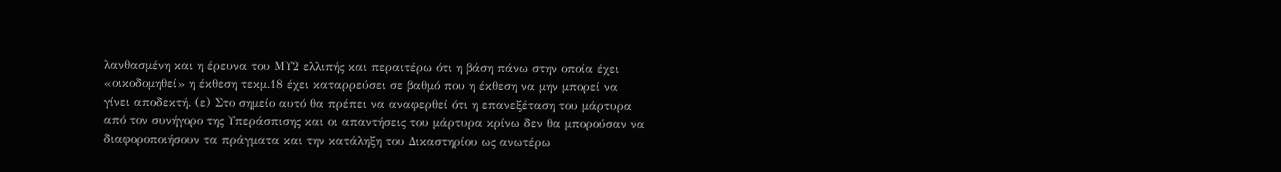λανθασμένη και η έρευνα του ΜΥ2 ελλιπής και περαιτέρω ότι η βάση πάνω στην οποία έχει «οικοδομηθεί» η έκθεση τεκμ.18 έχει καταρρεύσει σε βαθμό που η έκθεση να μην μπορεί να γίνει αποδεκτή. (ε) Στο σημείο αυτό θα πρέπει να αναφερθεί ότι η επανεξέταση του μάρτυρα από τον συνήγορο της Υπεράσπισης και οι απαντήσεις του μάρτυρα κρίνω δεν θα μπορούσαν να διαφοροποιήσουν τα πράγματα και την κατάληξη του Δικαστηρίου ως ανωτέρω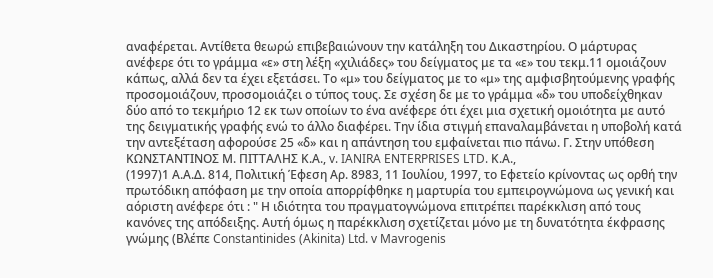αναφέρεται. Αντίθετα θεωρώ επιβεβαιώνουν την κατάληξη του Δικαστηρίου. Ο μάρτυρας ανέφερε ότι το γράμμα «ε» στη λέξη «χιλιάδες» του δείγματος με τα «ε» του τεκμ.11 ομοιάζουν κάπως, αλλά δεν τα έχει εξετάσει. Το «μ» του δείγματος με το «μ» της αμφισβητούμενης γραφής προσομοιάζουν, προσομοιάζει ο τύπος τους. Σε σχέση δε με το γράμμα «δ» του υποδείχθηκαν δύο από το τεκμήριο 12 εκ των οποίων το ένα ανέφερε ότι έχει μια σχετική ομοιότητα με αυτό της δειγματικής γραφής ενώ το άλλο διαφέρει. Την ίδια στιγμή επαναλαμβάνεται η υποβολή κατά την αντεξέταση αφορούσε 25 «δ» και η απάντηση του εμφαίνεται πιο πάνω. Γ. Στην υπόθεση ΚΩΝΣΤΑΝΤΙΝΟΣ Μ. ΠΙΤΤΑΛΗΣ Κ.Α., v. IANIRA ENTERPRISES LTD. Κ.Α.,
(1997)1 Α.Α.Δ. 814, Πολιτική Έφεση Αρ. 8983, 11 Ιουλίου, 1997, το Εφετείο κρίνοντας ως ορθή την πρωτόδικη απόφαση με την οποία απορρίφθηκε η μαρτυρία του εμπειρογνώμονα ως γενική και αόριστη ανέφερε ότι : " Η ιδιότητα του πραγματογνώμονα επιτρέπει παρέκκλιση από τους κανόνες της απόδειξης. Αυτή όμως η παρέκκλιση σχετίζεται μόνο με τη δυνατότητα έκφρασης γνώμης (Βλέπε Constantinides (Akinita) Ltd. v Mavrogenis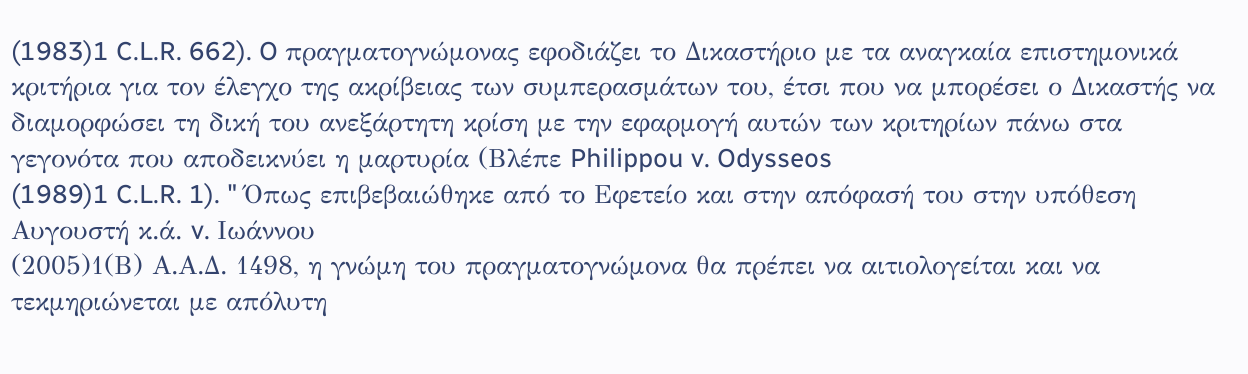(1983)1 C.L.R. 662). O πραγματογνώμονας εφοδιάζει το Δικαστήριο με τα αναγκαία επιστημονικά κριτήρια για τον έλεγχο της ακρίβειας των συμπερασμάτων του, έτσι που να μπορέσει ο Δικαστής να διαμορφώσει τη δική του ανεξάρτητη κρίση με την εφαρμογή αυτών των κριτηρίων πάνω στα γεγονότα που αποδεικνύει η μαρτυρία (Βλέπε Philippou v. Odysseos
(1989)1 C.L.R. 1). " Όπως επιβεβαιώθηκε από το Εφετείο και στην απόφασή του στην υπόθεση Αυγουστή κ.ά. v. Ιωάννου
(2005)1(Β) Α.Α.Δ. 1498, η γνώμη του πραγματογνώμονα θα πρέπει να αιτιολογείται και να τεκμηριώνεται με απόλυτη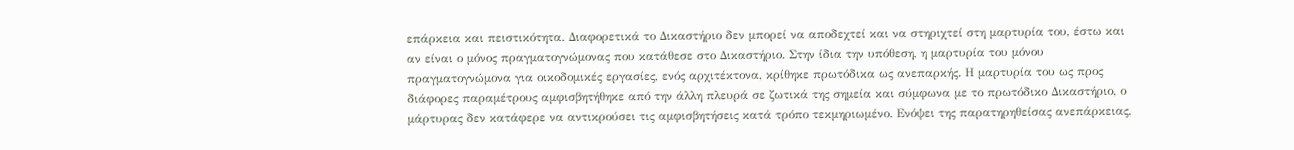επάρκεια και πειστικότητα. Διαφορετικά το Δικαστήριο δεν μπορεί να αποδεχτεί και να στηριχτεί στη μαρτυρία του, έστω και αν είναι ο μόνος πραγματογνώμονας που κατάθεσε στο Δικαστήριο. Στην ίδια την υπόθεση, η μαρτυρία του μόνου πραγματογνώμονα για οικοδομικές εργασίες, ενός αρχιτέκτονα, κρίθηκε πρωτόδικα ως ανεπαρκής. Η μαρτυρία του ως προς διάφορες παραμέτρους αμφισβητήθηκε από την άλλη πλευρά σε ζωτικά της σημεία και σύμφωνα με το πρωτόδικο Δικαστήριο, ο μάρτυρας δεν κατάφερε να αντικρούσει τις αμφισβητήσεις κατά τρόπο τεκμηριωμένο. Ενόψει της παρατηρηθείσας ανεπάρκειας,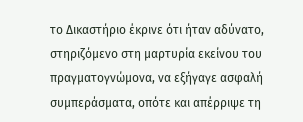το Δικαστήριο έκρινε ότι ήταν αδύνατο, στηριζόμενο στη μαρτυρία εκείνου του πραγματογνώμονα, να εξήγαγε ασφαλή συμπεράσματα, οπότε και απέρριψε τη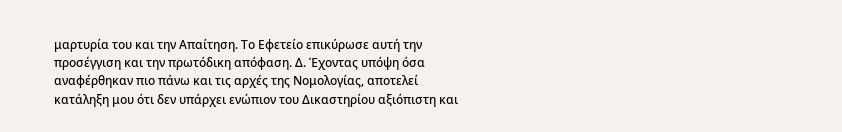μαρτυρία του και την Απαίτηση. Το Εφετείο επικύρωσε αυτή την προσέγγιση και την πρωτόδικη απόφαση. Δ. Έχοντας υπόψη όσα αναφέρθηκαν πιο πάνω και τις αρχές της Νομολογίας, αποτελεί κατάληξη μου ότι δεν υπάρχει ενώπιον του Δικαστηρίου αξιόπιστη και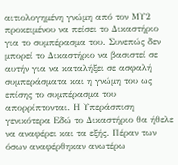αιτιολογημένη γνώμη από τον ΜΥ2 προκειμένου να πείσει το Δικαστήριο για το συμπέρασμα του. Συνεπώς δεν μπορεί το Δικαστήριο να βασιστεί σε αυτήν για να καταλήξει σε ασφαλή συμπεράσματα και η γνώμη του ως επίσης το συμπέρασμα του απορρίπτονται. Η Υπεράσπιση γενικότερα Εδώ το Δικαστήριο θα ήθελε να αναφέρει και τα εξής. Πέραν των όσων αναφέρθηκαν ανωτέρω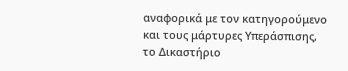αναφορικά με τον κατηγορούμενο και τους μάρτυρες Υπεράσπισης, το Δικαστήριο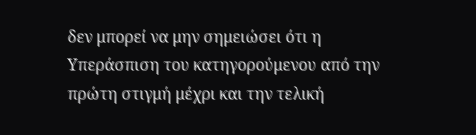δεν μπορεί να μην σημειώσει ότι η Υπεράσπιση του κατηγορούμενου από την πρώτη στιγμή μέχρι και την τελική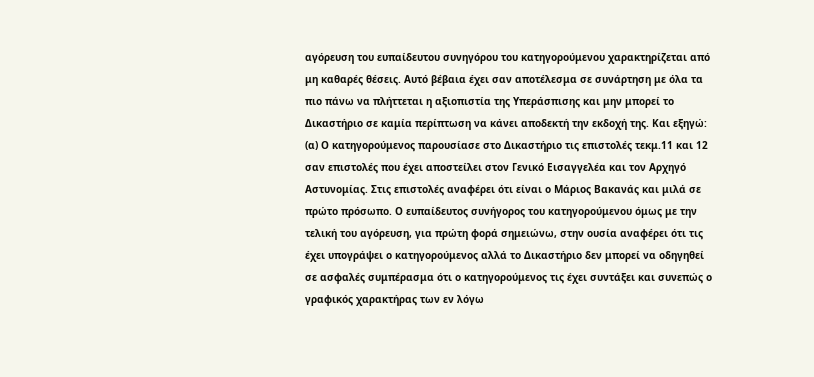αγόρευση του ευπαίδευτου συνηγόρου του κατηγορούμενου χαρακτηρίζεται από μη καθαρές θέσεις. Αυτό βέβαια έχει σαν αποτέλεσμα σε συνάρτηση με όλα τα πιο πάνω να πλήττεται η αξιοπιστία της Υπεράσπισης και μην μπορεί το Δικαστήριο σε καμία περίπτωση να κάνει αποδεκτή την εκδοχή της. Και εξηγώ: (α) Ο κατηγορούμενος παρουσίασε στο Δικαστήριο τις επιστολές τεκμ.11 και 12 σαν επιστολές που έχει αποστείλει στον Γενικό Εισαγγελέα και τον Αρχηγό Αστυνομίας. Στις επιστολές αναφέρει ότι είναι ο Μάριος Βακανάς και μιλά σε πρώτο πρόσωπο. Ο ευπαίδευτος συνήγορος του κατηγορούμενου όμως με την τελική του αγόρευση, για πρώτη φορά σημειώνω, στην ουσία αναφέρει ότι τις έχει υπογράψει ο κατηγορούμενος αλλά το Δικαστήριο δεν μπορεί να οδηγηθεί σε ασφαλές συμπέρασμα ότι ο κατηγορούμενος τις έχει συντάξει και συνεπώς ο γραφικός χαρακτήρας των εν λόγω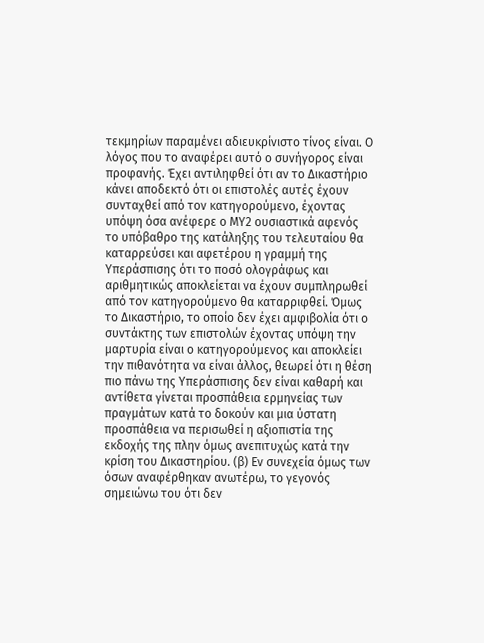τεκμηρίων παραμένει αδιευκρίνιστο τίνος είναι. Ο λόγος που το αναφέρει αυτό ο συνήγορος είναι προφανής. Έχει αντιληφθεί ότι αν το Δικαστήριο κάνει αποδεκτό ότι οι επιστολές αυτές έχουν συνταχθεί από τον κατηγορούμενο, έχοντας υπόψη όσα ανέφερε ο ΜΥ2 ουσιαστικά αφενός το υπόβαθρο της κατάληξης του τελευταίου θα καταρρεύσει και αφετέρου η γραμμή της Υπεράσπισης ότι το ποσό ολογράφως και αριθμητικώς αποκλείεται να έχουν συμπληρωθεί από τον κατηγορούμενο θα καταρριφθεί. Όμως το Δικαστήριο, το οποίο δεν έχει αμφιβολία ότι ο συντάκτης των επιστολών έχοντας υπόψη την μαρτυρία είναι ο κατηγορούμενος και αποκλείει την πιθανότητα να είναι άλλος, θεωρεί ότι η θέση πιο πάνω της Υπεράσπισης δεν είναι καθαρή και αντίθετα γίνεται προσπάθεια ερμηνείας των πραγμάτων κατά το δοκούν και μια ύστατη προσπάθεια να περισωθεί η αξιοπιστία της εκδοχής της πλην όμως ανεπιτυχώς κατά την κρίση του Δικαστηρίου. (β) Εν συνεχεία όμως των όσων αναφέρθηκαν ανωτέρω, το γεγονός σημειώνω του ότι δεν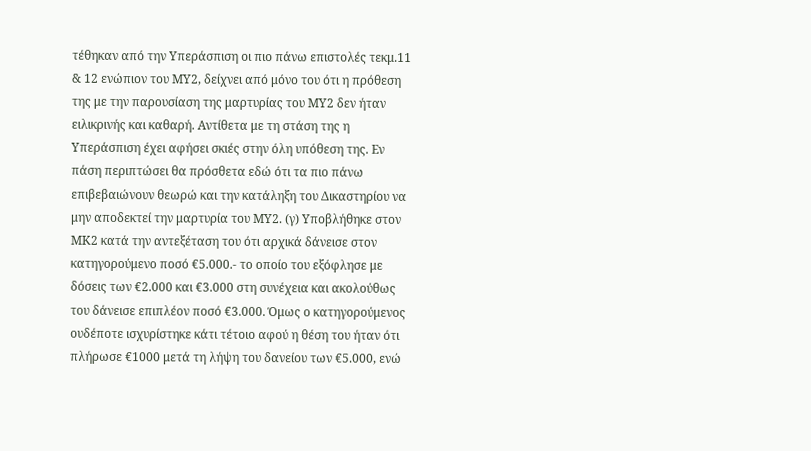τέθηκαν από την Υπεράσπιση οι πιο πάνω επιστολές τεκμ.11 & 12 ενώπιον του ΜΥ2, δείχνει από μόνο του ότι η πρόθεση της με την παρουσίαση της μαρτυρίας του ΜΥ2 δεν ήταν ειλικρινής και καθαρή. Αντίθετα με τη στάση της η Υπεράσπιση έχει αφήσει σκιές στην όλη υπόθεση της. Εν πάση περιπτώσει θα πρόσθετα εδώ ότι τα πιο πάνω επιβεβαιώνουν θεωρώ και την κατάληξη του Δικαστηρίου να μην αποδεκτεί την μαρτυρία του ΜΥ2. (γ) Υποβλήθηκε στον ΜΚ2 κατά την αντεξέταση του ότι αρχικά δάνεισε στον κατηγορούμενο ποσό €5.000.- το οποίο του εξόφλησε με δόσεις των €2.000 και €3.000 στη συνέχεια και ακολούθως του δάνεισε επιπλέον ποσό €3.000. Όμως ο κατηγορούμενος ουδέποτε ισχυρίστηκε κάτι τέτοιο αφού η θέση του ήταν ότι πλήρωσε €1000 μετά τη λήψη του δανείου των €5.000, ενώ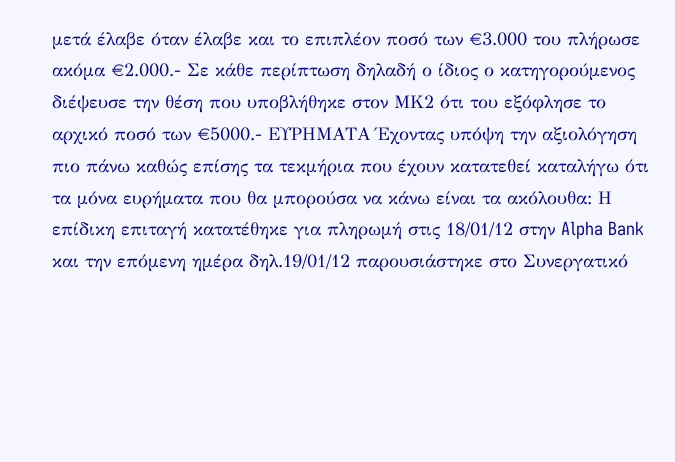μετά έλαβε όταν έλαβε και το επιπλέον ποσό των €3.000 του πλήρωσε ακόμα €2.000.- Σε κάθε περίπτωση δηλαδή ο ίδιος ο κατηγορούμενος διέψευσε την θέση που υποβλήθηκε στον ΜΚ2 ότι του εξόφλησε το αρχικό ποσό των €5000.- ΕΥΡΗΜΑΤΑ Έχοντας υπόψη την αξιολόγηση πιο πάνω καθώς επίσης τα τεκμήρια που έχουν κατατεθεί καταλήγω ότι τα μόνα ευρήματα που θα μπορούσα να κάνω είναι τα ακόλουθα: Η επίδικη επιταγή κατατέθηκε για πληρωμή στις 18/01/12 στην Alpha Bank και την επόμενη ημέρα δηλ.19/01/12 παρουσιάστηκε στο Συνεργατικό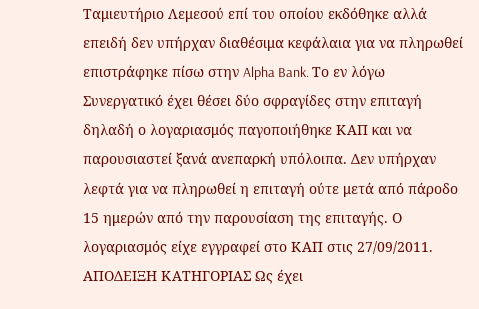Ταμιευτήριο Λεμεσού επί του οποίου εκδόθηκε αλλά επειδή δεν υπήρχαν διαθέσιμα κεφάλαια για να πληρωθεί επιστράφηκε πίσω στην Alpha Bank. Το εν λόγω Συνεργατικό έχει θέσει δύο σφραγίδες στην επιταγή δηλαδή ο λογαριασμός παγοποιήθηκε ΚΑΠ και να παρουσιαστεί ξανά ανεπαρκή υπόλοιπα. Δεν υπήρχαν λεφτά για να πληρωθεί η επιταγή ούτε μετά από πάροδο 15 ημερών από την παρουσίαση της επιταγής. Ο λογαριασμός είχε εγγραφεί στο ΚΑΠ στις 27/09/2011. ΑΠΟΔΕΙΞΗ ΚΑΤΗΓΟΡΙΑΣ Ως έχει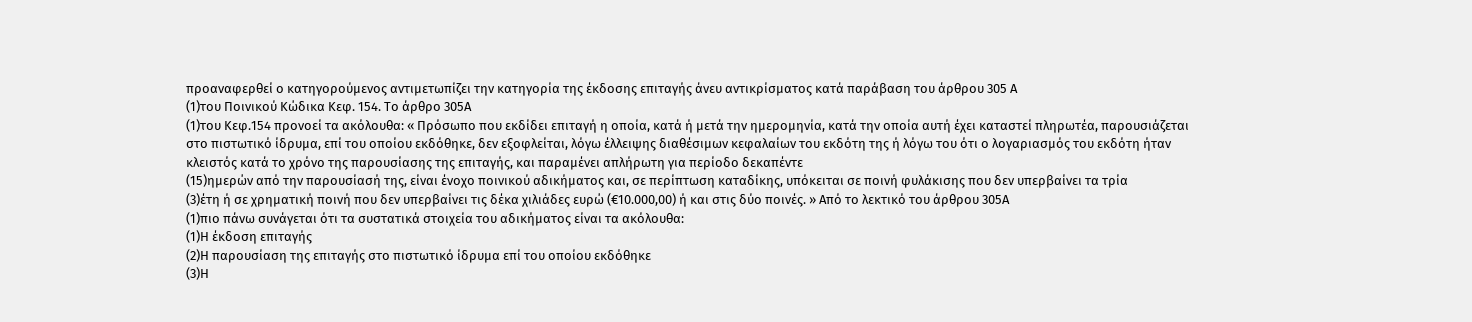προαναφερθεί ο κατηγορούμενος αντιμετωπίζει την κατηγορία της έκδοσης επιταγής άνευ αντικρίσματος κατά παράβαση του άρθρου 305 Α
(1)του Ποινικού Κώδικα Κεφ. 154. Το άρθρο 305Α
(1)του Κεφ.154 προνοεί τα ακόλουθα: « Πρόσωπο που εκδίδει επιταγή η οποία, κατά ή μετά την ημερομηνία, κατά την οποία αυτή έχει καταστεί πληρωτέα, παρουσιάζεται στο πιστωτικό ίδρυμα, επί του οποίου εκδόθηκε, δεν εξοφλείται, λόγω έλλειψης διαθέσιμων κεφαλαίων του εκδότη της ή λόγω του ότι ο λογαριασμός του εκδότη ήταν κλειστός κατά το χρόνο της παρουσίασης της επιταγής, και παραμένει απλήρωτη για περίοδο δεκαπέντε
(15)ημερών από την παρουσίασή της, είναι ένοχο ποινικού αδικήματος και, σε περίπτωση καταδίκης, υπόκειται σε ποινή φυλάκισης που δεν υπερβαίνει τα τρία
(3)έτη ή σε χρηματική ποινή που δεν υπερβαίνει τις δέκα χιλιάδες ευρώ (€10.000,00) ή και στις δύο ποινές. » Από το λεκτικό του άρθρου 305Α
(1)πιο πάνω συνάγεται ότι τα συστατικά στοιχεία του αδικήματος είναι τα ακόλουθα:
(1)Η έκδοση επιταγής
(2)Η παρουσίαση της επιταγής στο πιστωτικό ίδρυμα επί του οποίου εκδόθηκε
(3)Η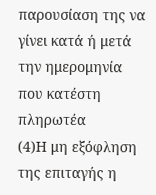παρουσίαση της να γίνει κατά ή μετά την ημερομηνία που κατέστη πληρωτέα
(4)Η μη εξόφληση της επιταγής η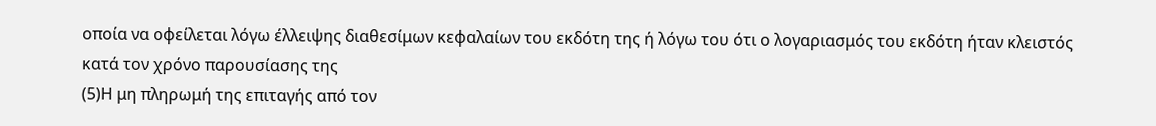οποία να οφείλεται λόγω έλλειψης διαθεσίμων κεφαλαίων του εκδότη της ή λόγω του ότι ο λογαριασμός του εκδότη ήταν κλειστός κατά τον χρόνο παρουσίασης της
(5)Η μη πληρωμή της επιταγής από τον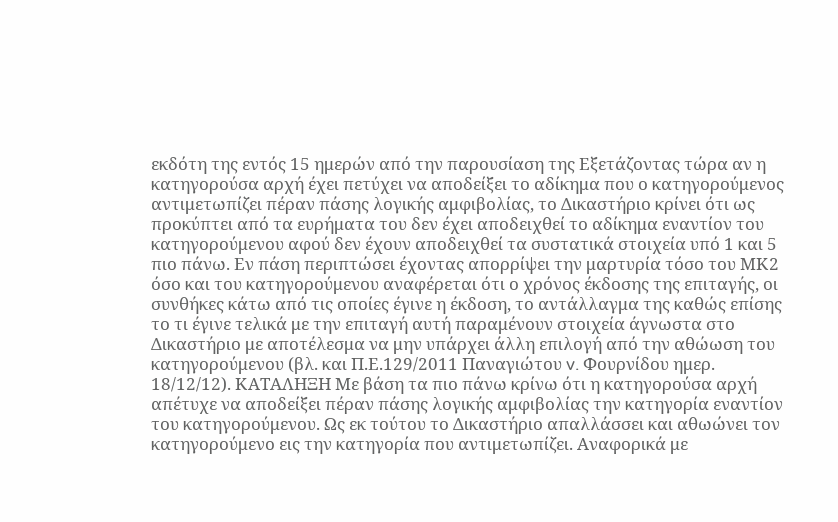εκδότη της εντός 15 ημερών από την παρουσίαση της Εξετάζοντας τώρα αν η κατηγορούσα αρχή έχει πετύχει να αποδείξει το αδίκημα που ο κατηγορούμενος αντιμετωπίζει πέραν πάσης λογικής αμφιβολίας, το Δικαστήριο κρίνει ότι ως προκύπτει από τα ευρήματα του δεν έχει αποδειχθεί το αδίκημα εναντίον του κατηγορούμενου αφού δεν έχουν αποδειχθεί τα συστατικά στοιχεία υπό 1 και 5 πιο πάνω. Εν πάση περιπτώσει έχοντας απορρίψει την μαρτυρία τόσο του ΜΚ2 όσο και του κατηγορούμενου αναφέρεται ότι ο χρόνος έκδοσης της επιταγής, οι συνθήκες κάτω από τις οποίες έγινε η έκδοση, το αντάλλαγμα της καθώς επίσης το τι έγινε τελικά με την επιταγή αυτή παραμένουν στοιχεία άγνωστα στο Δικαστήριο με αποτέλεσμα να μην υπάρχει άλλη επιλογή από την αθώωση του κατηγορούμενου (βλ. και Π.Ε.129/2011 Παναγιώτου v. Φουρνίδου ημερ. 18/12/12). ΚΑΤΑΛΗΞΗ Με βάση τα πιο πάνω κρίνω ότι η κατηγορούσα αρχή απέτυχε να αποδείξει πέραν πάσης λογικής αμφιβολίας την κατηγορία εναντίον του κατηγορούμενου. Ως εκ τούτου το Δικαστήριο απαλλάσσει και αθωώνει τον κατηγορούμενο εις την κατηγορία που αντιμετωπίζει. Αναφορικά με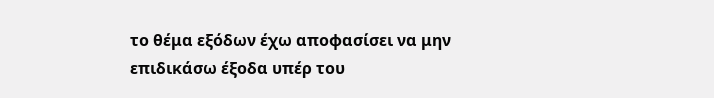το θέμα εξόδων έχω αποφασίσει να μην επιδικάσω έξοδα υπέρ του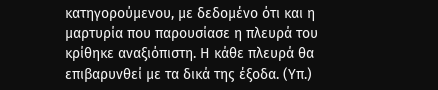κατηγορούμενου, με δεδομένο ότι και η μαρτυρία που παρουσίασε η πλευρά του κρίθηκε αναξιόπιστη. Η κάθε πλευρά θα επιβαρυνθεί με τα δικά της έξοδα. (Υπ.)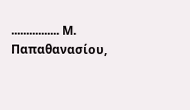................ Μ. Παπαθανασίου,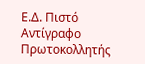Ε.Δ. Πιστό Αντίγραφο Πρωτοκολλητής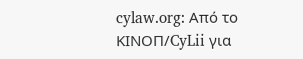cylaw.org: Από το ΚΙΝOΠ/CyLii για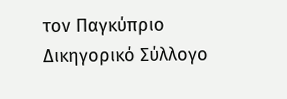τον Παγκύπριο Δικηγορικό Σύλλογο